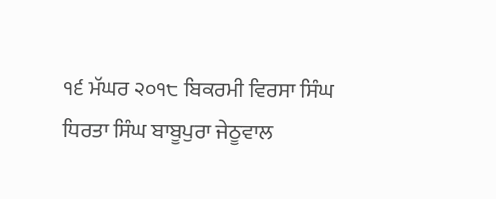੧੬ ਮੱਘਰ ੨੦੧੮ ਬਿਕਰਮੀ ਵਿਰਸਾ ਸਿੰਘ ਧਿਰਤਾ ਸਿੰਘ ਬਾਬੂਪੁਰਾ ਜੇਠੂਵਾਲ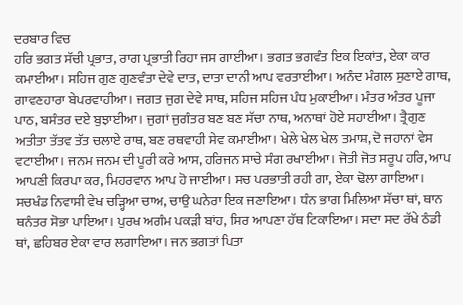ਦਰਬਾਰ ਵਿਚ
ਹਰਿ ਭਗਤ ਸੱਚੀ ਪ੍ਰਭਾਤ, ਰਾਗ ਪ੍ਰਭਾਤੀ ਰਿਹਾ ਜਸ ਗਾਈਆ। ਭਗਤ ਭਗਵੰਤ ਇਕ ਇਕਾਂਤ, ਏਕਾ ਕਾਰ ਕਮਾਈਆ। ਸਹਿਜ ਗੁਣ ਗੁਣਵੰਤਾ ਦੇਵੇ ਦਾਤ, ਦਾਤਾ ਦਾਨੀ ਆਪ ਵਰਤਾਈਆ। ਅਨੰਦ ਮੰਗਲ ਸੁਣਾਏ ਗਾਥ, ਗਾਵਣਹਾਰਾ ਬੇਪਰਵਾਹੀਆ। ਜਗਤ ਜੁਗ ਦੇਵੇ ਸਾਥ, ਸਹਿਜ ਸਹਿਜ ਪੰਧ ਮੁਕਾਈਆ। ਮੰਤਰ ਅੰਤਰ ਪੂਜਾ ਪਾਠ, ਬਸੰਤਰ ਦਏ ਬੁਝਾਈਆ। ਜੁਗਾਂ ਜੁਗੰਤਰ ਬਣ ਬਣ ਸੱਚਾ ਨਾਥ, ਅਨਾਥਾਂ ਹੋਏ ਸਹਾਈਆ। ਤ੍ਰੈਗੁਣ ਅਤੀਤਾ ਤੱਤਵ ਤੱਤ ਚਲਾਏ ਰਾਥ, ਬਣ ਰਥਵਾਹੀ ਸੇਵ ਕਮਾਈਆ। ਖੇਲੇ ਖੇਲ ਖੇਲ ਤਮਾਸ਼, ਦੋ ਜਹਾਨਾਂ ਵੇਸ ਵਟਾਈਆ। ਜਨਮ ਜਨਮ ਦੀ ਪੂਰੀ ਕਰੇ ਆਸ, ਹਰਿਜਨ ਸਾਚੇ ਸੰਗ ਰਖਾਈਆ। ਜੋਤੀ ਜੋਤ ਸਰੂਪ ਹਰਿ, ਆਪ ਆਪਣੀ ਕਿਰਪਾ ਕਰ, ਮਿਹਰਵਾਨ ਆਪ ਹੋ ਜਾਈਆ। ਸਚ ਪਰਭਾਤੀ ਰਹੀ ਗਾ, ਏਕਾ ਢੋਲਾ ਗਾਇਆ। ਸਚਖੰਡ ਨਿਵਾਸੀ ਵੇਖ ਚੜ੍ਹਿਆ ਚਾਅ, ਚਾਉ ਘਨੇਰਾ ਇਕ ਜਣਾਇਆ। ਧੰਨ ਭਾਗ ਮਿਲਿਆ ਸੱਚਾ ਥਾਂ, ਥਾਨ ਥਨੰਤਰ ਸੋਭਾ ਪਾਇਆ। ਪੁਰਖ ਅਗੰਮ ਪਕੜੀ ਬਾਂਹ, ਸਿਰ ਆਪਣਾ ਹੱਥ ਟਿਕਾਇਆ। ਸਦਾ ਸਦ ਰੱਖੇ ਠੰਡੀ ਥਾਂ, ਛਹਿਬਰ ਏਕਾ ਵਾਰ ਲਗਾਇਆ। ਜਨ ਭਗਤਾਂ ਪਿਤਾ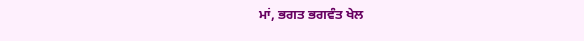ਮਾਂ, ਭਗਤ ਭਗਵੰਤ ਖੇਲ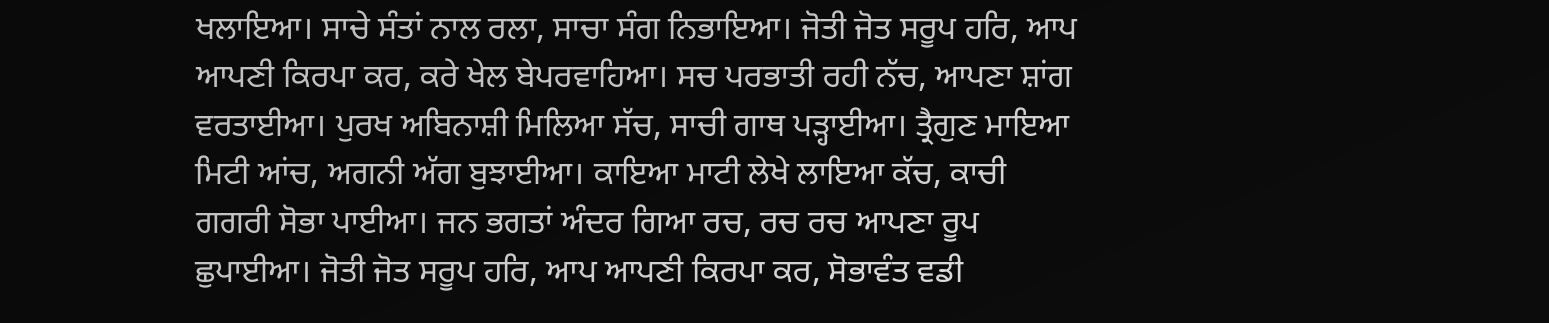ਖਲਾਇਆ। ਸਾਚੇ ਸੰਤਾਂ ਨਾਲ ਰਲਾ, ਸਾਚਾ ਸੰਗ ਨਿਭਾਇਆ। ਜੋਤੀ ਜੋਤ ਸਰੂਪ ਹਰਿ, ਆਪ ਆਪਣੀ ਕਿਰਪਾ ਕਰ, ਕਰੇ ਖੇਲ ਬੇਪਰਵਾਹਿਆ। ਸਚ ਪਰਭਾਤੀ ਰਹੀ ਨੱਚ, ਆਪਣਾ ਸ਼ਾਂਗ ਵਰਤਾਈਆ। ਪੁਰਖ ਅਬਿਨਾਸ਼ੀ ਮਿਲਿਆ ਸੱਚ, ਸਾਚੀ ਗਾਥ ਪੜ੍ਹਾਈਆ। ਤ੍ਰੈਗੁਣ ਮਾਇਆ ਮਿਟੀ ਆਂਚ, ਅਗਨੀ ਅੱਗ ਬੁਝਾਈਆ। ਕਾਇਆ ਮਾਟੀ ਲੇਖੇ ਲਾਇਆ ਕੱਚ, ਕਾਚੀ ਗਗਰੀ ਸੋਭਾ ਪਾਈਆ। ਜਨ ਭਗਤਾਂ ਅੰਦਰ ਗਿਆ ਰਚ, ਰਚ ਰਚ ਆਪਣਾ ਰੂਪ ਛੁਪਾਈਆ। ਜੋਤੀ ਜੋਤ ਸਰੂਪ ਹਰਿ, ਆਪ ਆਪਣੀ ਕਿਰਪਾ ਕਰ, ਸੋਭਾਵੰਤ ਵਡੀ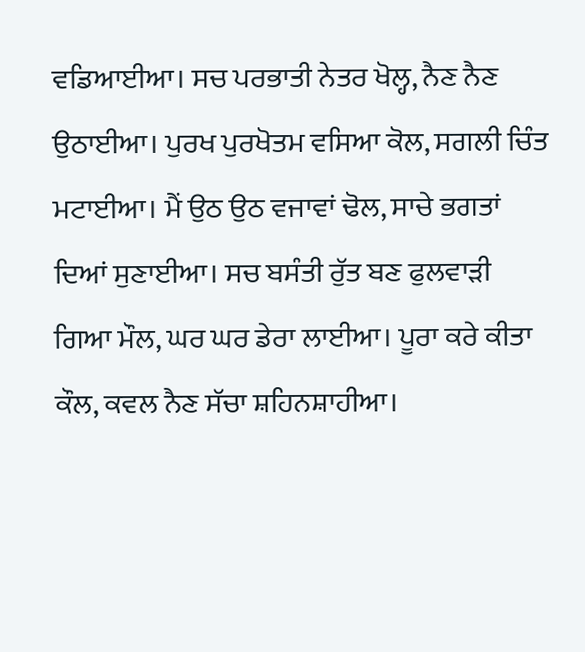ਵਡਿਆਈਆ। ਸਚ ਪਰਭਾਤੀ ਨੇਤਰ ਖੋਲ੍ਹ, ਨੈਣ ਨੈਣ ਉਠਾਈਆ। ਪੁਰਖ ਪੁਰਖੋਤਮ ਵਸਿਆ ਕੋਲ, ਸਗਲੀ ਚਿੰਤ ਮਟਾਈਆ। ਮੈਂ ਉਠ ਉਠ ਵਜਾਵਾਂ ਢੋਲ, ਸਾਚੇ ਭਗਤਾਂ ਦਿਆਂ ਸੁਣਾਈਆ। ਸਚ ਬਸੰਤੀ ਰੁੱਤ ਬਣ ਫੁਲਵਾੜੀ ਗਿਆ ਮੌਲ, ਘਰ ਘਰ ਡੇਰਾ ਲਾਈਆ। ਪੂਰਾ ਕਰੇ ਕੀਤਾ ਕੌਲ, ਕਵਲ ਨੈਣ ਸੱਚਾ ਸ਼ਹਿਨਸ਼ਾਹੀਆ।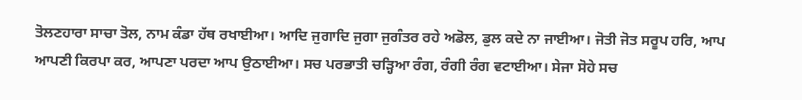ਤੋਲਣਹਾਰਾ ਸਾਚਾ ਤੋਲ, ਨਾਮ ਕੰਡਾ ਹੱਥ ਰਖਾਈਆ। ਆਦਿ ਜੁਗਾਦਿ ਜੁਗਾ ਜੁਗੰਤਰ ਰਹੇ ਅਡੋਲ, ਡੁਲ ਕਦੇ ਨਾ ਜਾਈਆ। ਜੋਤੀ ਜੋਤ ਸਰੂਪ ਹਰਿ, ਆਪ ਆਪਣੀ ਕਿਰਪਾ ਕਰ, ਆਪਣਾ ਪਰਦਾ ਆਪ ਉਠਾਈਆ। ਸਚ ਪਰਭਾਤੀ ਚੜ੍ਹਿਆ ਰੰਗ, ਰੰਗੀ ਰੰਗ ਵਟਾਈਆ। ਸੇਜਾ ਸੋਹੇ ਸਚ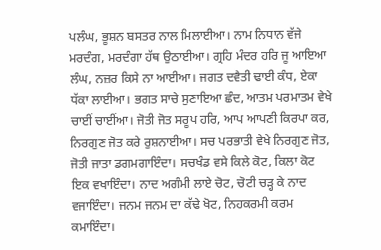ਪਲੰਘ, ਭੂਸ਼ਨ ਬਸਤਰ ਨਾਲ ਮਿਲਾਈਆ। ਨਾਮ ਨਿਧਾਨ ਵੱਜੇ ਮਰਦੰਗ, ਮਰਦੰਗਾ ਹੱਥ ਉਠਾਈਆ। ਗ੍ਰਹਿ ਮੰਦਰ ਹਰਿ ਜੂ ਆਇਆ ਲੰਘ, ਨਜ਼ਰ ਕਿਸੇ ਨਾ ਆਈਆ। ਜਗਤ ਦਵੈਤੀ ਢਾਈ ਕੰਧ, ਏਕਾ ਧੱਕਾ ਲਾਈਆ। ਭਗਤ ਸਾਚੇ ਸੁਣਾਇਆ ਛੰਦ, ਆਤਮ ਪਰਮਾਤਮ ਵੇਖੇ ਚਾਈਂ ਚਾਈਂਆ। ਜੋਤੀ ਜੋਤ ਸਰੂਪ ਹਰਿ, ਆਪ ਆਪਣੀ ਕਿਰਪਾ ਕਰ, ਨਿਰਗੁਣ ਜੋਤ ਕਰੇ ਰੁਸ਼ਨਾਈਆ। ਸਚ ਪਰਭਾਤੀ ਵੇਖੇ ਨਿਰਗੁਣ ਜੋਤ, ਜੋਤੀ ਜਾਤਾ ਡਗਮਗਾਇੰਦਾ। ਸਚਖੰਡ ਵਸੇ ਕਿਲੇ ਕੋਟ, ਕਿਲਾ ਕੋਟ ਇਕ ਵਖਾਇੰਦਾ। ਨਾਦ ਅਗੰਮੀ ਲਾਏ ਚੋਟ, ਚੋਟੀ ਚੜ੍ਹ ਕੇ ਨਾਦ ਵਜਾਇੰਦਾ। ਜਨਮ ਜਨਮ ਦਾ ਕੱਢੇ ਖੋਟ, ਨਿਹਕਰਮੀ ਕਰਮ ਕਮਾਇੰਦਾ।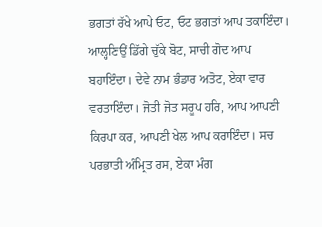ਭਗਤਾਂ ਰੱਖੇ ਆਪੇ ਓਟ, ਓਟ ਭਗਤਾਂ ਆਪ ਤਕਾਇੰਦਾ। ਆਲ੍ਹਣਿਉਂ ਡਿੱਗੇ ਚੁੱਕੇ ਬੋਟ, ਸਾਚੀ ਗੋਦ ਆਪ ਬਹਾਇੰਦਾ। ਦੇਵੇ ਨਾਮ ਭੰਡਾਰ ਅਤੋਟ, ਏਕਾ ਵਾਰ ਵਰਤਾਇੰਦਾ। ਜੋਤੀ ਜੋਤ ਸਰੂਪ ਹਰਿ, ਆਪ ਆਪਣੀ ਕਿਰਪਾ ਕਰ, ਆਪਣੀ ਖੇਲ ਆਪ ਕਰਾਇੰਦਾ। ਸਚ ਪਰਭਾਤੀ ਅੰਮ੍ਰਿਤ ਰਸ, ਏਕਾ ਮੰਗ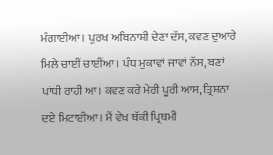ਮੰਗਾਈਆ। ਪੁਰਖ ਅਬਿਨਾਸ਼ੀ ਦੇਣਾ ਦੱਸ, ਕਵਣ ਦੁਆਰੇ ਮਿਲੇ ਚਾਈਂ ਚਾਈਂਆ। ਪੰਧ ਮੁਕਾਵਾਂ ਜਾਵਾਂ ਨੱਸ, ਬਣਾਂ ਪਾਂਧੀ ਰਾਹੀ ਆ। ਕਵਣ ਕਰੇ ਮੇਰੀ ਪੂਰੀ ਆਸ, ਤ੍ਰਿਸ਼ਨਾ ਦਏ ਮਿਟਾਈਆ। ਮੈਂ ਵੇਖ ਥੱਕੀ ਪ੍ਰਿਥਮੀ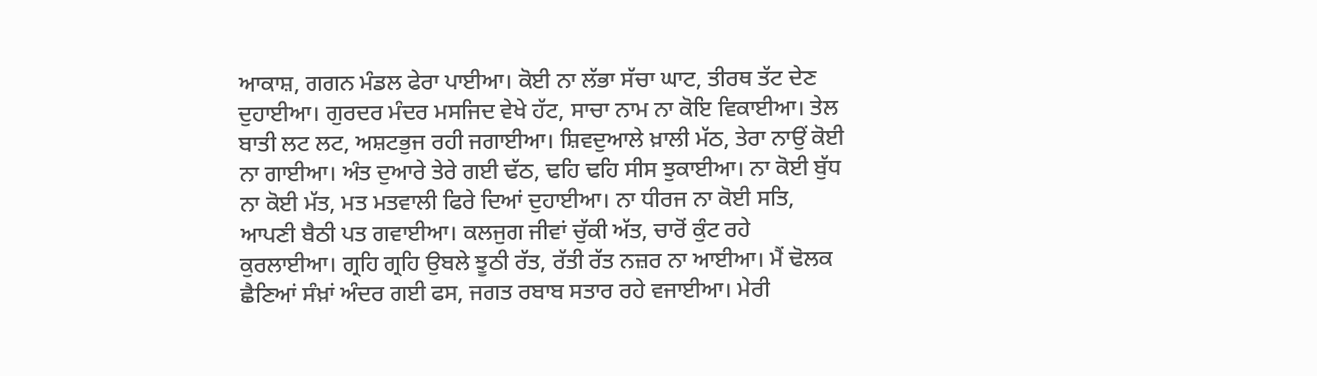ਆਕਾਸ਼, ਗਗਨ ਮੰਡਲ ਫੇਰਾ ਪਾਈਆ। ਕੋਈ ਨਾ ਲੱਭਾ ਸੱਚਾ ਘਾਟ, ਤੀਰਥ ਤੱਟ ਦੇਣ ਦੁਹਾਈਆ। ਗੁਰਦਰ ਮੰਦਰ ਮਸਜਿਦ ਵੇਖੇ ਹੱਟ, ਸਾਚਾ ਨਾਮ ਨਾ ਕੋਇ ਵਿਕਾਈਆ। ਤੇਲ ਬਾਤੀ ਲਟ ਲਟ, ਅਸ਼ਟਭੁਜ ਰਹੀ ਜਗਾਈਆ। ਸ਼ਿਵਦੁਆਲੇ ਖ਼ਾਲੀ ਮੱਠ, ਤੇਰਾ ਨਾਉਂ ਕੋਈ ਨਾ ਗਾਈਆ। ਅੰਤ ਦੁਆਰੇ ਤੇਰੇ ਗਈ ਢੱਠ, ਢਹਿ ਢਹਿ ਸੀਸ ਝੁਕਾਈਆ। ਨਾ ਕੋਈ ਬੁੱਧ ਨਾ ਕੋਈ ਮੱਤ, ਮਤ ਮਤਵਾਲੀ ਫਿਰੇ ਦਿਆਂ ਦੁਹਾਈਆ। ਨਾ ਧੀਰਜ ਨਾ ਕੋਈ ਸਤਿ, ਆਪਣੀ ਬੈਠੀ ਪਤ ਗਵਾਈਆ। ਕਲਜੁਗ ਜੀਵਾਂ ਚੁੱਕੀ ਅੱਤ, ਚਾਰੋਂ ਕੁੰਟ ਰਹੇ ਕੁਰਲਾਈਆ। ਗ੍ਰਹਿ ਗ੍ਰਹਿ ਉਬਲੇ ਝੂਠੀ ਰੱਤ, ਰੱਤੀ ਰੱਤ ਨਜ਼ਰ ਨਾ ਆਈਆ। ਮੈਂ ਢੋਲਕ ਛੈਣਿਆਂ ਸੰਖ਼ਾਂ ਅੰਦਰ ਗਈ ਫਸ, ਜਗਤ ਰਬਾਬ ਸਤਾਰ ਰਹੇ ਵਜਾਈਆ। ਮੇਰੀ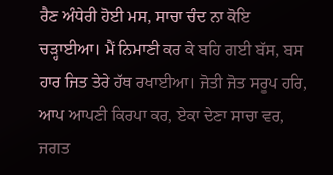ਰੈਣ ਅੰਧੇਰੀ ਹੋਈ ਮਸ, ਸਾਚਾ ਚੰਦ ਨਾ ਕੋਇ ਚੜ੍ਹਾਈਆ। ਮੈਂ ਨਿਮਾਣੀ ਕਰ ਕੇ ਬਹਿ ਗਈ ਬੱਸ, ਬਸ ਹਾਰ ਜਿਤ ਤੇਰੇ ਹੱਥ ਰਖਾਈਆ। ਜੋਤੀ ਜੋਤ ਸਰੂਪ ਹਰਿ, ਆਪ ਆਪਣੀ ਕਿਰਪਾ ਕਰ, ਏਕਾ ਦੇਣਾ ਸਾਚਾ ਵਰ, ਜਗਤ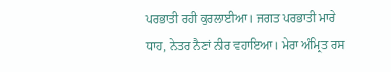ਪਰਭਾਤੀ ਰਹੀ ਕੁਰਲਾਈਆ। ਜਗਤ ਪਰਭਾਤੀ ਮਾਰੇ ਧਾਹ, ਨੇਤਰ ਨੈਣਾਂ ਨੀਰ ਵਹਾਇਆ। ਮੇਰਾ ਅੰਮ੍ਰਿਤ ਰਸ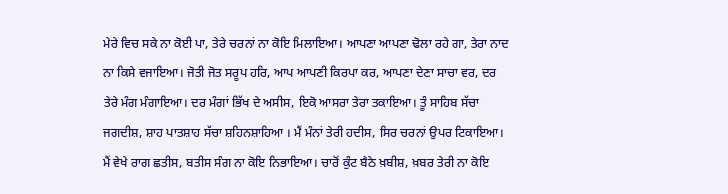ਮੇਰੇ ਵਿਚ ਸਕੇ ਨਾ ਕੋਈ ਪਾ, ਤੇਰੇ ਚਰਨਾਂ ਨਾ ਕੋਇ ਮਿਲਾਇਆ। ਆਪਣਾ ਆਪਣਾ ਢੋਲਾ ਰਹੇ ਗਾ, ਤੇਰਾ ਨਾਦ ਨਾ ਕਿਸੇ ਵਜਾਇਆ। ਜੋਤੀ ਜੋਤ ਸਰੂਪ ਹਰਿ, ਆਪ ਆਪਣੀ ਕਿਰਪਾ ਕਰ, ਆਪਣਾ ਦੇਣਾ ਸਾਚਾ ਵਰ, ਦਰ ਤੇਰੇ ਮੰਗ ਮੰਗਾਇਆ। ਦਰ ਮੰਗਾਂ ਭਿੱਖ ਦੇ ਅਸੀਸ, ਇਕੋ ਆਸਰਾ ਤੇਰਾ ਤਕਾਇਆ। ਤੂੰ ਸਾਹਿਬ ਸੱਚਾ ਜਗਦੀਸ਼, ਸ਼ਾਹ ਪਾਤਸ਼ਾਹ ਸੱਚਾ ਸ਼ਹਿਨਸ਼ਾਹਿਆ । ਮੈਂ ਮੰਨਾਂ ਤੇਰੀ ਹਦੀਸ, ਸਿਰ ਚਰਨਾਂ ਉਪਰ ਟਿਕਾਇਆ। ਮੈਂ ਵੇਖੇ ਰਾਗ ਛਤੀਸ, ਬਤੀਸ ਸੰਗ ਨਾ ਕੋਇ ਨਿਭਾਇਆ। ਚਾਰੋਂ ਕੁੰਟ ਬੈਠੇ ਖ਼ਬੀਸ਼, ਖ਼ਬਰ ਤੇਰੀ ਨਾ ਕੋਇ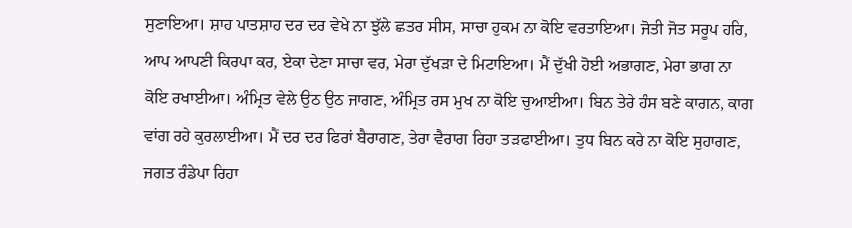ਸੁਣਾਇਆ। ਸ਼ਾਹ ਪਾਤਸ਼ਾਹ ਦਰ ਦਰ ਵੇਖੇ ਨਾ ਝੁੱਲੇ ਛਤਰ ਸੀਸ, ਸਾਚਾ ਹੁਕਮ ਨਾ ਕੋਇ ਵਰਤਾਇਆ। ਜੋਤੀ ਜੋਤ ਸਰੂਪ ਹਰਿ, ਆਪ ਆਪਣੀ ਕਿਰਪਾ ਕਰ, ਏਕਾ ਦੇਣਾ ਸਾਚਾ ਵਰ, ਮੇਰਾ ਦੁੱਖੜਾ ਦੇ ਮਿਟਾਇਆ। ਮੈਂ ਦੁੱਖੀ ਹੋਈ ਅਭਾਗਣ, ਮੇਰਾ ਭਾਗ ਨਾ ਕੋਇ ਰਖਾਈਆ। ਅੰਮ੍ਰਿਤ ਵੇਲੇ ਉਠ ਉਠ ਜਾਗਣ, ਅੰਮ੍ਰਿਤ ਰਸ ਮੁਖ ਨਾ ਕੋਇ ਚੁਆਈਆ। ਬਿਨ ਤੇਰੇ ਹੰਸ ਬਣੇ ਕਾਗਨ, ਕਾਗ ਵਾਂਗ ਰਹੇ ਕੁਰਲਾਈਆ। ਮੈਂ ਦਰ ਦਰ ਫਿਰਾਂ ਬੈਰਾਗਣ, ਤੇਰਾ ਵੈਰਾਗ ਰਿਹਾ ਤੜਫਾਈਆ। ਤੁਧ ਬਿਨ ਕਰੇ ਨਾ ਕੋਇ ਸੁਹਾਗਣ, ਜਗਤ ਰੰਡੇਪਾ ਰਿਹਾ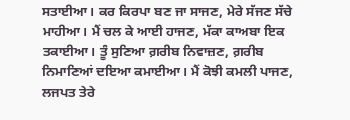ਸਤਾਈਆ। ਕਰ ਕਿਰਪਾ ਬਣ ਜਾ ਸਾਜਣ, ਮੇਰੇ ਸੱਜਣ ਸੱਚੇ ਮਾਹੀਆ। ਮੈਂ ਚਲ ਕੇ ਆਈ ਹਾਜਣ, ਮੱਕਾ ਕਾਅਬਾ ਇਕ ਤਕਾਈਆ। ਤੂੰ ਸੁਣਿਆ ਗ਼ਰੀਬ ਨਿਵਾਜ਼ਣ, ਗ਼ਰੀਬ ਨਿਮਾਣਿਆਂ ਦਇਆ ਕਮਾਈਆ। ਮੈਂ ਕੋਝੀ ਕਮਲੀ ਪਾਜਣ, ਲਜਪਤ ਤੇਰੇ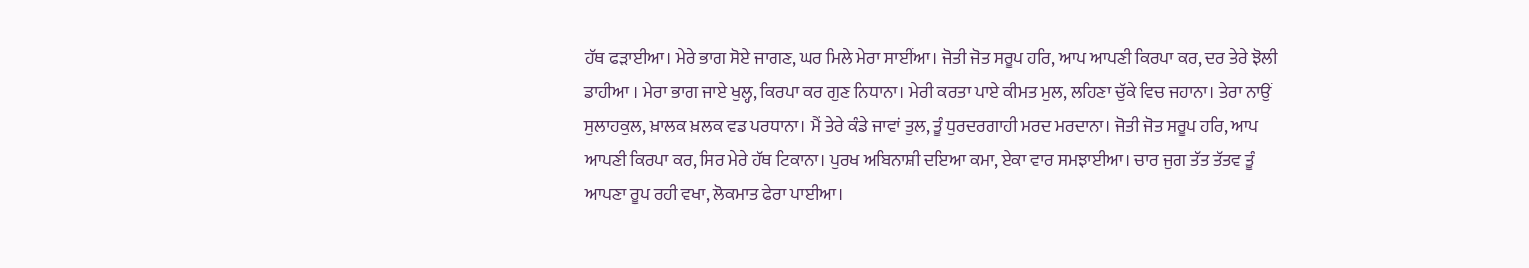ਹੱਥ ਫੜਾਈਆ। ਮੇਰੇ ਭਾਗ ਸੋਏ ਜਾਗਣ, ਘਰ ਮਿਲੇ ਮੇਰਾ ਸਾਈਂਆ। ਜੋਤੀ ਜੋਤ ਸਰੂਪ ਹਰਿ, ਆਪ ਆਪਣੀ ਕਿਰਪਾ ਕਰ, ਦਰ ਤੇਰੇ ਝੋਲੀ ਡਾਹੀਆ । ਮੇਰਾ ਭਾਗ ਜਾਏ ਖੁਲ੍ਹ, ਕਿਰਪਾ ਕਰ ਗੁਣ ਨਿਧਾਨਾ। ਮੇਰੀ ਕਰਤਾ ਪਾਏ ਕੀਮਤ ਮੁਲ, ਲਹਿਣਾ ਚੁੱਕੇ ਵਿਚ ਜਹਾਨਾ। ਤੇਰਾ ਨਾਉਂ ਸੁਲਾਹਕੁਲ, ਖ਼ਾਲਕ ਖ਼ਲਕ ਵਡ ਪਰਧਾਨਾ। ਮੈਂ ਤੇਰੇ ਕੰਡੇ ਜਾਵਾਂ ਤੁਲ, ਤੂੰ ਧੁਰਦਰਗਾਹੀ ਮਰਦ ਮਰਦਾਨਾ। ਜੋਤੀ ਜੋਤ ਸਰੂਪ ਹਰਿ, ਆਪ ਆਪਣੀ ਕਿਰਪਾ ਕਰ, ਸਿਰ ਮੇਰੇ ਹੱਥ ਟਿਕਾਨਾ। ਪੁਰਖ ਅਬਿਨਾਸ਼ੀ ਦਇਆ ਕਮਾ, ਏਕਾ ਵਾਰ ਸਮਝਾਈਆ। ਚਾਰ ਜੁਗ ਤੱਤ ਤੱਤਵ ਤੂੰ ਆਪਣਾ ਰੂਪ ਰਹੀ ਵਖਾ, ਲੋਕਮਾਤ ਫੇਰਾ ਪਾਈਆ।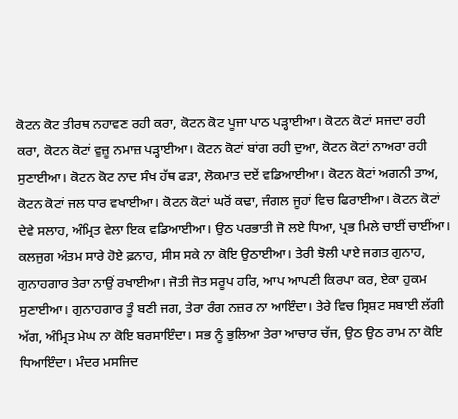ਕੋਟਨ ਕੋਟ ਤੀਰਥ ਨਹਾਵਣ ਰਹੀ ਕਰਾ, ਕੋਟਨ ਕੋਟ ਪੂਜਾ ਪਾਠ ਪੜ੍ਹਾਈਆ। ਕੋਟਨ ਕੋਟਾਂ ਸਜਦਾ ਰਹੀ ਕਰਾ, ਕੋਟਨ ਕੋਟਾਂ ਵੁਜ਼ੂ ਨਮਾਜ਼ ਪੜ੍ਹਾਈਆ। ਕੋਟਨ ਕੋਟਾਂ ਬਾਂਗ ਰਹੀ ਦੁਆ, ਕੋਟਨ ਕੋਟਾਂ ਨਾਅਰਾ ਰਹੀ ਸੁਣਾਈਆ। ਕੋਟਨ ਕੋਟ ਨਾਦ ਸੰਖ ਹੱਥ ਫੜਾ, ਲੋਕਮਾਤ ਦਏਂ ਵਡਿਆਈਆ। ਕੋਟਨ ਕੋਟਾਂ ਅਗਨੀ ਤਾਅ, ਕੋਟਨ ਕੋਟਾਂ ਜਲ ਧਾਰ ਵਖਾਈਆ। ਕੋਟਨ ਕੋਟਾਂ ਘਰੋਂ ਕਢਾ, ਜੰਗਲ ਜੂਹਾਂ ਵਿਚ ਫਿਰਾਈਆ। ਕੋਟਨ ਕੋਟਾਂ ਦੇਵੇ ਸਲਾਹ, ਅੰਮ੍ਰਿਤ ਵੇਲਾ ਇਕ ਵਡਿਆਈਆ। ਉਠ ਪਰਭਾਤੀ ਜੋ ਲਏ ਧਿਆ, ਪ੍ਰਭ ਮਿਲੇ ਚਾਈਂ ਚਾਈਂਆ। ਕਲਜੁਗ ਅੰਤਮ ਸਾਰੇ ਹੋਏ ਫ਼ਨਾਹ, ਸੀਸ ਸਕੇ ਨਾ ਕੋਇ ਉਠਾਈਆ। ਤੇਰੀ ਝੋਲੀ ਪਾਏ ਜਗਤ ਗੁਨਾਹ, ਗੁਨਾਹਗਾਰ ਤੇਰਾ ਨਾਉਂ ਰਖਾਈਆ। ਜੋਤੀ ਜੋਤ ਸਰੂਪ ਹਰਿ, ਆਪ ਆਪਣੀ ਕਿਰਪਾ ਕਰ, ਏਕਾ ਹੁਕਮ ਸੁਣਾਈਆ। ਗੁਨਾਹਗਾਰ ਤੂੰ ਬਣੀ ਜਗ, ਤੇਰਾ ਰੰਗ ਨਜ਼ਰ ਨਾ ਆਇੰਦਾ। ਤੇਰੇ ਵਿਚ ਸ੍ਰਿਸ਼ਟ ਸਬਾਈ ਲੱਗੀ ਅੱਗ, ਅੰਮ੍ਰਿਤ ਮੇਘ ਨਾ ਕੋਇ ਬਰਸਾਇੰਦਾ। ਸਭ ਨੂੰ ਭੁਲਿਆ ਤੇਰਾ ਆਚਾਰ ਚੱਜ, ਉਠ ਉਠ ਰਾਮ ਨਾ ਕੋਇ ਧਿਆਇੰਦਾ। ਮੰਦਰ ਮਸਜਿਦ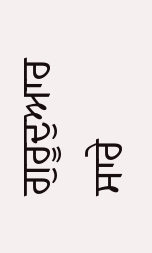ਗੁਰੂਦੁਆਰ ਸਾਰੇ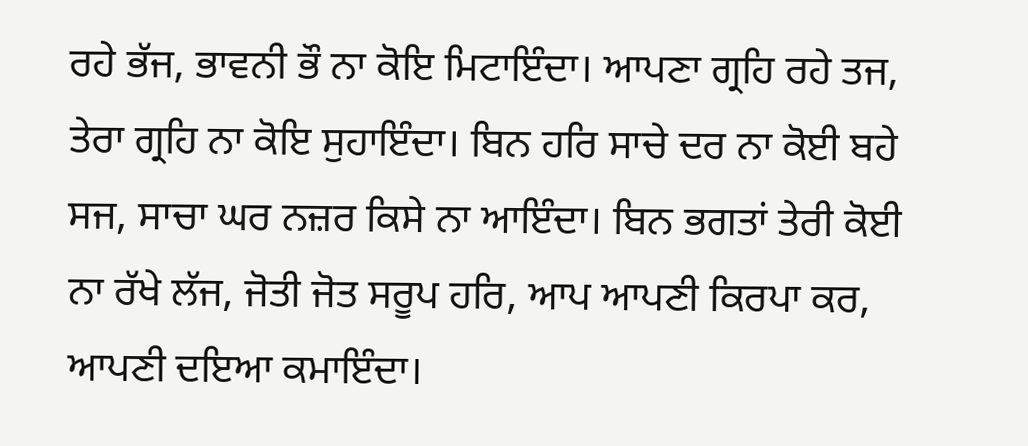ਰਹੇ ਭੱਜ, ਭਾਵਨੀ ਭੌ ਨਾ ਕੋਇ ਮਿਟਾਇੰਦਾ। ਆਪਣਾ ਗ੍ਰਹਿ ਰਹੇ ਤਜ, ਤੇਰਾ ਗ੍ਰਹਿ ਨਾ ਕੋਇ ਸੁਹਾਇੰਦਾ। ਬਿਨ ਹਰਿ ਸਾਚੇ ਦਰ ਨਾ ਕੋਈ ਬਹੇ ਸਜ, ਸਾਚਾ ਘਰ ਨਜ਼ਰ ਕਿਸੇ ਨਾ ਆਇੰਦਾ। ਬਿਨ ਭਗਤਾਂ ਤੇਰੀ ਕੋਈ ਨਾ ਰੱਖੇ ਲੱਜ, ਜੋਤੀ ਜੋਤ ਸਰੂਪ ਹਰਿ, ਆਪ ਆਪਣੀ ਕਿਰਪਾ ਕਰ, ਆਪਣੀ ਦਇਆ ਕਮਾਇੰਦਾ।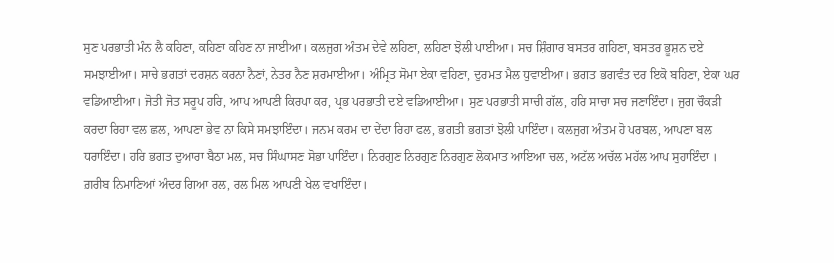ਸੁਣ ਪਰਭਾਤੀ ਮੰਨ ਲੈ ਕਹਿਣਾ, ਕਹਿਣਾ ਕਹਿਣ ਨਾ ਜਾਈਆ। ਕਲਜੁਗ ਅੰਤਮ ਦੇਵੇ ਲਹਿਣਾ, ਲਹਿਣਾ ਝੋਲੀ ਪਾਈਆ। ਸਚ ਸ਼ਿੰਗਾਰ ਬਸਤਰ ਗਹਿਣਾ, ਬਸਤਰ ਭੂਸ਼ਨ ਦਏ ਸਮਝਾਈਆ। ਸਾਚੇ ਭਗਤਾਂ ਦਰਸ਼ਨ ਕਰਨਾ ਨੈਣਾਂ, ਨੇਤਰ ਨੈਣ ਸ਼ਰਮਾਈਆ। ਅੰਮ੍ਰਿਤ ਸੋਮਾ ਏਕਾ ਵਹਿਣਾ, ਦੁਰਮਤ ਮੈਲ ਧੁਵਾਈਆ। ਭਗਤ ਭਗਵੰਤ ਦਰ ਇਕੋ ਬਹਿਣਾ, ਏਕਾ ਘਰ ਵਡਿਆਈਆ। ਜੋਤੀ ਜੋਤ ਸਰੂਪ ਹਰਿ, ਆਪ ਆਪਣੀ ਕਿਰਪਾ ਕਰ, ਪ੍ਰਭ ਪਰਭਾਤੀ ਦਏ ਵਡਿਆਈਆ। ਸੁਣ ਪਰਭਾਤੀ ਸਾਚੀ ਗੱਲ, ਹਰਿ ਸਾਚਾ ਸਚ ਜਣਾਇੰਦਾ। ਜੁਗ ਚੌਕੜੀ ਕਰਦਾ ਰਿਹਾ ਵਲ ਛਲ, ਆਪਣਾ ਭੇਵ ਨਾ ਕਿਸੇ ਸਮਝਾਇੰਦਾ। ਜਨਮ ਕਰਮ ਦਾ ਦੇਂਦਾ ਰਿਹਾ ਫਲ, ਭਗਤੀ ਭਗਤਾਂ ਝੋਲੀ ਪਾਇੰਦਾ। ਕਲਜੁਗ ਅੰਤਮ ਹੋ ਪਰਬਲ, ਆਪਣਾ ਬਲ ਧਰਾਇੰਦਾ। ਹਰਿ ਭਗਤ ਦੁਆਰਾ ਬੈਠਾ ਮਲ, ਸਚ ਸਿੰਘਾਸਣ ਸੋਭਾ ਪਾਇੰਦਾ। ਨਿਰਗੁਣ ਨਿਰਗੁਣ ਨਿਰਗੁਣ ਲੋਕਮਾਤ ਆਇਆ ਚਲ, ਅਟੱਲ ਅਚੱਲ ਮਹੱਲ ਆਪ ਸੁਹਾਇੰਦਾ । ਗ਼ਰੀਬ ਨਿਮਾਣਿਆਂ ਅੰਦਰ ਗਿਆ ਰਲ, ਰਲ ਮਿਲ ਆਪਣੀ ਖੇਲ ਵਖਾਇੰਦਾ।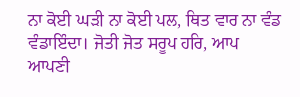ਨਾ ਕੋਈ ਘੜੀ ਨਾ ਕੋਈ ਪਲ, ਥਿਤ ਵਾਰ ਨਾ ਵੰਡ ਵੰਡਾਇੰਦਾ। ਜੋਤੀ ਜੋਤ ਸਰੂਪ ਹਰਿ, ਆਪ ਆਪਣੀ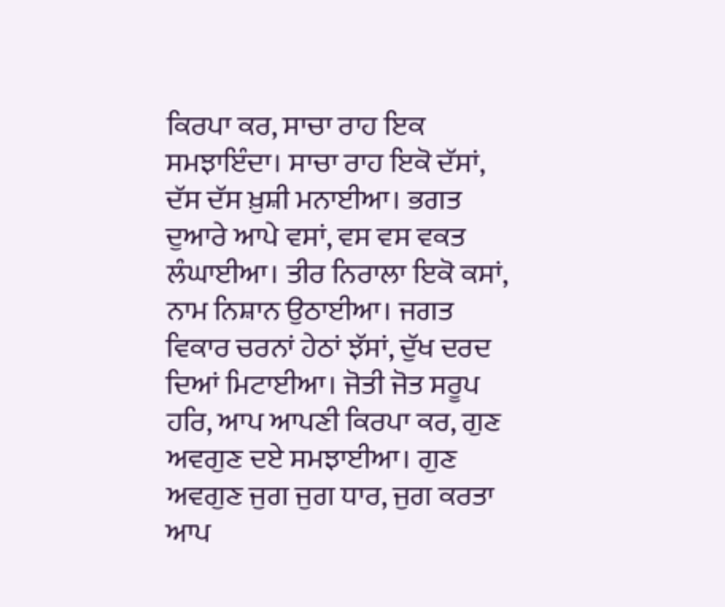ਕਿਰਪਾ ਕਰ, ਸਾਚਾ ਰਾਹ ਇਕ ਸਮਝਾਇੰਦਾ। ਸਾਚਾ ਰਾਹ ਇਕੋ ਦੱਸਾਂ, ਦੱਸ ਦੱਸ ਖ਼ੁਸ਼ੀ ਮਨਾਈਆ। ਭਗਤ ਦੁਆਰੇ ਆਪੇ ਵਸਾਂ, ਵਸ ਵਸ ਵਕਤ ਲੰਘਾਈਆ। ਤੀਰ ਨਿਰਾਲਾ ਇਕੋ ਕਸਾਂ, ਨਾਮ ਨਿਸ਼ਾਨ ਉਠਾਈਆ। ਜਗਤ ਵਿਕਾਰ ਚਰਨਾਂ ਹੇਠਾਂ ਝੱਸਾਂ, ਦੁੱਖ ਦਰਦ ਦਿਆਂ ਮਿਟਾਈਆ। ਜੋਤੀ ਜੋਤ ਸਰੂਪ ਹਰਿ, ਆਪ ਆਪਣੀ ਕਿਰਪਾ ਕਰ, ਗੁਣ ਅਵਗੁਣ ਦਏ ਸਮਝਾਈਆ। ਗੁਣ ਅਵਗੁਣ ਜੁਗ ਜੁਗ ਧਾਰ, ਜੁਗ ਕਰਤਾ ਆਪ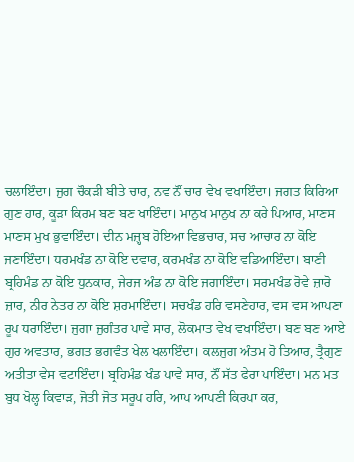ਚਲਾਇੰਦਾ। ਜੁਗ ਚੌਕੜੀ ਬੀਤੇ ਚਾਰ, ਨਵ ਨੌਂ ਚਾਰ ਵੇਖ ਵਖਾਇੰਦਾ। ਜਗਤ ਕਿਰਿਆ ਗੁਣ ਹਾਰ, ਕੂੜਾ ਕਿਰਮ ਬਣ ਬਣ ਖਾਇੰਦਾ। ਮਾਨੁਖ ਮਾਨੁਖ ਨਾ ਕਰੇ ਪਿਆਰ, ਮਾਣਸ ਮਾਣਸ ਮੁਖ ਭੁਵਾਇੰਦਾ। ਦੀਨ ਮਜ਼੍ਹਬ ਹੋਇਆ ਵਿਭਚਾਰ, ਸਚ ਆਚਾਰ ਨਾ ਕੋਇ ਜਣਾਇੰਦਾ। ਧਰਮਖੰਡ ਨਾ ਕੋਇ ਦਵਾਰ, ਕਰਮਖੰਡ ਨਾ ਕੋਇ ਵਡਿਆਇੰਦਾ। ਬਾਣੀ ਬ੍ਰਹਿਮੰਡ ਨਾ ਕੋਇ ਧੁਨਕਾਰ, ਜੇਰਜ ਅੰਡ ਨਾ ਕੋਇ ਜਗਾਇੰਦਾ। ਸਰਮਖੰਡ ਰੋਵੇ ਜ਼ਾਰੋ ਜ਼ਾਰ, ਨੀਰ ਨੇਤਰ ਨਾ ਕੋਇ ਸ਼ਰਮਾਇੰਦਾ। ਸਚਖੰਡ ਹਰਿ ਵਸਣੇਹਾਰ, ਵਸ ਵਸ ਆਪਣਾ ਰੂਪ ਧਰਾਇੰਦਾ। ਜੁਗਾ ਜੁਗੰਤਰ ਪਾਵੇ ਸਾਰ, ਲੋਕਮਾਤ ਵੇਖ ਵਖਾਇੰਦਾ। ਬਣ ਬਣ ਆਏ ਗੁਰ ਅਵਤਾਰ, ਭਗਤ ਭਗਵੰਤ ਖੇਲ ਖਲਾਇੰਦਾ। ਕਲਜੁਗ ਅੰਤਮ ਹੋ ਤਿਆਰ, ਤ੍ਰੈਗੁਣ ਅਤੀਤਾ ਵੇਸ ਵਟਾਇੰਦਾ। ਬ੍ਰਹਿਮੰਡ ਖੰਡ ਪਾਵੇ ਸਾਰ, ਨੌਂ ਸੱਤ ਫੇਰਾ ਪਾਇੰਦਾ। ਮਨ ਮਤ ਬੁਧ ਖੋਲ੍ਹ ਕਿਵਾੜ, ਜੋਤੀ ਜੋਤ ਸਰੂਪ ਹਰਿ, ਆਪ ਆਪਣੀ ਕਿਰਪਾ ਕਰ,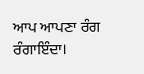ਆਪ ਆਪਣਾ ਰੰਗ ਰੰਗਾਇੰਦਾ।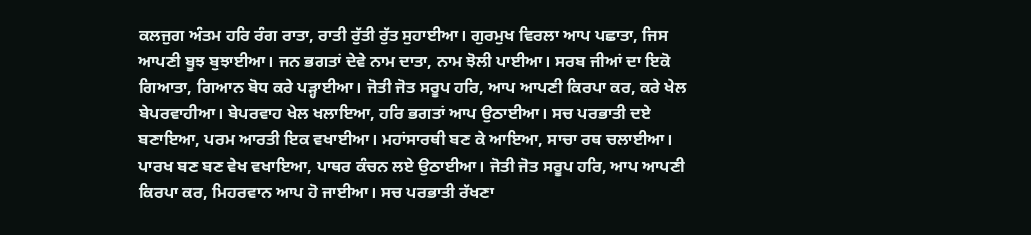ਕਲਜੁਗ ਅੰਤਮ ਹਰਿ ਰੰਗ ਰਾਤਾ, ਰਾਤੀ ਰੁੱਤੀ ਰੁੱਤ ਸੁਹਾਈਆ। ਗੁਰਮੁਖ ਵਿਰਲਾ ਆਪ ਪਛਾਤਾ, ਜਿਸ ਆਪਣੀ ਬੂਝ ਬੁਝਾਈਆ। ਜਨ ਭਗਤਾਂ ਦੇਵੇ ਨਾਮ ਦਾਤਾ, ਨਾਮ ਝੋਲੀ ਪਾਈਆ। ਸਰਬ ਜੀਆਂ ਦਾ ਇਕੋ ਗਿਆਤਾ, ਗਿਆਨ ਬੋਧ ਕਰੇ ਪੜ੍ਹਾਈਆ। ਜੋਤੀ ਜੋਤ ਸਰੂਪ ਹਰਿ, ਆਪ ਆਪਣੀ ਕਿਰਪਾ ਕਰ, ਕਰੇ ਖੇਲ ਬੇਪਰਵਾਹੀਆ। ਬੇਪਰਵਾਹ ਖੇਲ ਖਲਾਇਆ, ਹਰਿ ਭਗਤਾਂ ਆਪ ਉਠਾਈਆ। ਸਚ ਪਰਭਾਤੀ ਦਏ ਬਣਾਇਆ, ਪਰਮ ਆਰਤੀ ਇਕ ਵਖਾਈਆ। ਮਹਾਂਸਾਰਥੀ ਬਣ ਕੇ ਆਇਆ, ਸਾਚਾ ਰਥ ਚਲਾਈਆ। ਪਾਰਖ ਬਣ ਬਣ ਵੇਖ ਵਖਾਇਆ, ਪਾਥਰ ਕੰਚਨ ਲਏ ਉਠਾਈਆ। ਜੋਤੀ ਜੋਤ ਸਰੂਪ ਹਰਿ, ਆਪ ਆਪਣੀ ਕਿਰਪਾ ਕਰ, ਮਿਹਰਵਾਨ ਆਪ ਹੋ ਜਾਈਆ। ਸਚ ਪਰਭਾਤੀ ਰੱਖਣਾ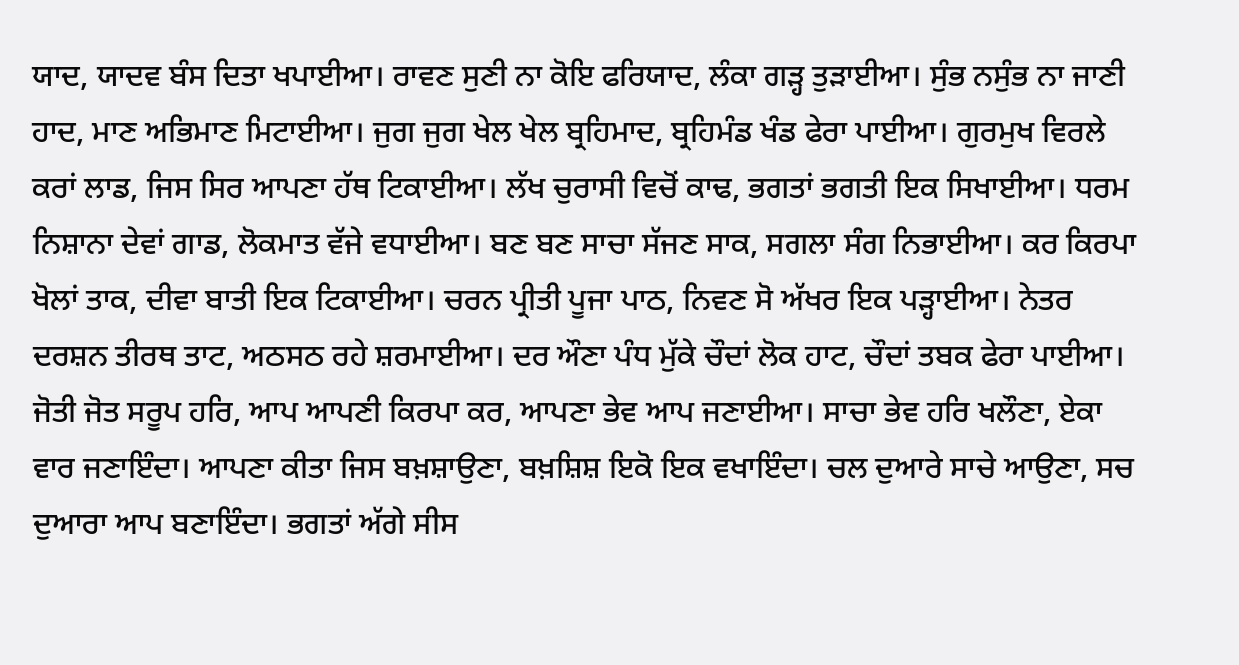ਯਾਦ, ਯਾਦਵ ਬੰਸ ਦਿਤਾ ਖਪਾਈਆ। ਰਾਵਣ ਸੁਣੀ ਨਾ ਕੋਇ ਫਰਿਯਾਦ, ਲੰਕਾ ਗੜ੍ਹ ਤੁੜਾਈਆ। ਸੁੰਭ ਨਸੁੰਭ ਨਾ ਜਾਣੀ ਹਾਦ, ਮਾਣ ਅਭਿਮਾਣ ਮਿਟਾਈਆ। ਜੁਗ ਜੁਗ ਖੇਲ ਖੇਲ ਬ੍ਰਹਿਮਾਦ, ਬ੍ਰਹਿਮੰਡ ਖੰਡ ਫੇਰਾ ਪਾਈਆ। ਗੁਰਮੁਖ ਵਿਰਲੇ ਕਰਾਂ ਲਾਡ, ਜਿਸ ਸਿਰ ਆਪਣਾ ਹੱਥ ਟਿਕਾਈਆ। ਲੱਖ ਚੁਰਾਸੀ ਵਿਚੋਂ ਕਾਢ, ਭਗਤਾਂ ਭਗਤੀ ਇਕ ਸਿਖਾਈਆ। ਧਰਮ ਨਿਸ਼ਾਨਾ ਦੇਵਾਂ ਗਾਡ, ਲੋਕਮਾਤ ਵੱਜੇ ਵਧਾਈਆ। ਬਣ ਬਣ ਸਾਚਾ ਸੱਜਣ ਸਾਕ, ਸਗਲਾ ਸੰਗ ਨਿਭਾਈਆ। ਕਰ ਕਿਰਪਾ ਖੋਲਾਂ ਤਾਕ, ਦੀਵਾ ਬਾਤੀ ਇਕ ਟਿਕਾਈਆ। ਚਰਨ ਪ੍ਰੀਤੀ ਪੂਜਾ ਪਾਠ, ਨਿਵਣ ਸੋ ਅੱਖਰ ਇਕ ਪੜ੍ਹਾਈਆ। ਨੇਤਰ ਦਰਸ਼ਨ ਤੀਰਥ ਤਾਟ, ਅਠਸਠ ਰਹੇ ਸ਼ਰਮਾਈਆ। ਦਰ ਔਣਾ ਪੰਧ ਮੁੱਕੇ ਚੌਦਾਂ ਲੋਕ ਹਾਟ, ਚੌਦਾਂ ਤਬਕ ਫੇਰਾ ਪਾਈਆ। ਜੋਤੀ ਜੋਤ ਸਰੂਪ ਹਰਿ, ਆਪ ਆਪਣੀ ਕਿਰਪਾ ਕਰ, ਆਪਣਾ ਭੇਵ ਆਪ ਜਣਾਈਆ। ਸਾਚਾ ਭੇਵ ਹਰਿ ਖਲੌਣਾ, ਏਕਾ ਵਾਰ ਜਣਾਇੰਦਾ। ਆਪਣਾ ਕੀਤਾ ਜਿਸ ਬਖ਼ਸ਼ਾਉਣਾ, ਬਖ਼ਸ਼ਿਸ਼ ਇਕੋ ਇਕ ਵਖਾਇੰਦਾ। ਚਲ ਦੁਆਰੇ ਸਾਚੇ ਆਉਣਾ, ਸਚ ਦੁਆਰਾ ਆਪ ਬਣਾਇੰਦਾ। ਭਗਤਾਂ ਅੱਗੇ ਸੀਸ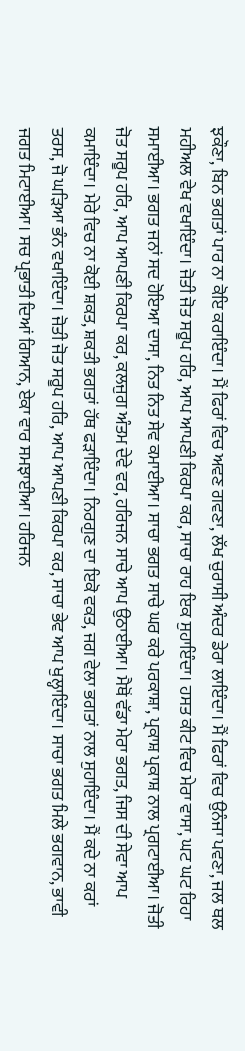ਝਕੌਣਾ, ਬਿਨ ਭਗਤਾਂ ਪਾਰ ਨਾ ਕੋਇ ਕਰਾਇੰਦਾ। ਮੈਂ ਫਿਰਾਂ ਵਿਚ ਅਵਣ ਗਵਣਾ, ਲੱਖ ਚੁਰਾਸੀ ਅੰਦਰ ਡੇਰਾ ਲਾਇੰਦਾ। ਮੈਂ ਫਿਰਾਂ ਵਿਚ ਉਨੰਜਾ ਪਵਣਾ, ਜਲ ਥਲ ਮਹੀਅਲ ਵੇਖ ਵਖਾਇੰਦਾ। ਜੋਤੀ ਜੋਤ ਸਰੂਪ ਹਰਿ, ਆਪ ਆਪਣੀ ਕਿਰਪਾ ਕਰ, ਸਾਚਾ ਰਾਹ ਇਕ ਸੁਹਾਇੰਦਾ। ਹਸਤ ਕੀਟ ਵਿਚ ਮੇਰਾ ਵਾਸਾ, ਘਟ ਘਟ ਰਿਹਾ ਸਮਾਈਆ। ਭਗਤ ਜਨਾਂ ਸਦ ਹੋਇਆ ਦਾਸਾ, ਨਿਤ ਨਿਤ ਸੇਵ ਕਮਾਈਆ। ਸਾਚਾ ਭਗਤ ਸਾਚੇ ਘਰ ਕਰੇ ਪਰਕਾਸ਼ਾ, ਪ੍ਰਕਾਸ਼ ਪ੍ਰਕਾਸ਼ ਨਾਲ ਪ੍ਰਗਟਾਈਆ। ਜੋਤੀ ਜੋਤ ਸਰੂਪ ਹਰਿ, ਆਪ ਆਪਣੀ ਕਿਰਪਾ ਕਰ, ਕਲਜੁਗ ਅੰਤਮ ਦੇਵੇ ਵਰ, ਹਰਿਜਨ ਸਾਚੇ ਆਪ ਉਠਾਈਆ। ਮੈਥੋਂ ਵੱਡਾ ਮੇਰਾ ਭਗਤ, ਜਿਸ ਦੀ ਸੇਵਾ ਆਪ ਕਮਾਇੰਦਾ। ਮੇਰੇ ਵਿਚ ਨਾ ਕੋਈ ਸ਼ਕਤ, ਸ਼ਕਤੀ ਭਗਤਾਂ ਹੱਥ ਫੜਾਇੰਦਾ। ਨਿਰਗੁਣ ਦਾ ਇਕੋ ਵਕਤ, ਜਗ ਵੇਲਾ ਭਗਤਾਂ ਨਾਲ ਸੁਹਾਇੰਦਾ। ਮੈਂ ਕਦੇ ਨਾ ਕਰਾਂ ਤਰਸ, ਜੋ ਘੜਿਆ ਭੰਨ ਵਖਾਇੰਦਾ। ਜੋਤੀ ਜੋਤ ਸਰੂਪ ਹਰਿ, ਆਪ ਆਪਣੀ ਕਿਰਪਾ ਕਰ, ਸਾਚਾ ਭੇਵ ਆਪ ਖੁਲ੍ਹਾਇੰਦਾ। ਸਾਚਾ ਭਗਤ ਮਿਲੇ ਭਗਵਾਨ, ਭਾਵੀ ਜਗਤ ਮਿਟਾਈਆ। ਸਚ ਪ੍ਰਭਾਤੀ ਦਿਆਂ ਗਿਆਨ, ਏਕਾ ਵਾਰ ਸਮਝਾਈਆ। ਹਰਿਜਨ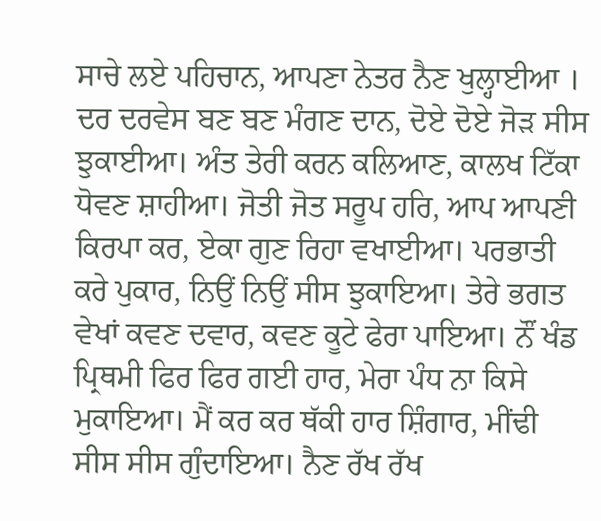ਸਾਚੇ ਲਏ ਪਹਿਚਾਨ, ਆਪਣਾ ਨੇਤਰ ਨੈਣ ਖੁਲ੍ਹਾਈਆ । ਦਰ ਦਰਵੇਸ ਬਣ ਬਣ ਮੰਗਣ ਦਾਨ, ਦੋਏ ਦੋਏ ਜੋੜ ਸੀਸ ਝੁਕਾਈਆ। ਅੰਤ ਤੇਰੀ ਕਰਨ ਕਲਿਆਣ, ਕਾਲਖ ਟਿੱਕਾ ਧੋਵਣ ਸ਼ਾਹੀਆ। ਜੋਤੀ ਜੋਤ ਸਰੂਪ ਹਰਿ, ਆਪ ਆਪਣੀ ਕਿਰਪਾ ਕਰ, ਏਕਾ ਗੁਣ ਰਿਹਾ ਵਖਾਈਆ। ਪਰਭਾਤੀ ਕਰੇ ਪੁਕਾਰ, ਨਿਉਂ ਨਿਉਂ ਸੀਸ ਝੁਕਾਇਆ। ਤੇਰੇ ਭਗਤ ਵੇਖਾਂ ਕਵਣ ਦਵਾਰ, ਕਵਣ ਕੂਟੇ ਫੇਰਾ ਪਾਇਆ। ਨੌਂ ਖੰਡ ਪ੍ਰਿਥਮੀ ਫਿਰ ਫਿਰ ਗਈ ਹਾਰ, ਮੇਰਾ ਪੰਧ ਨਾ ਕਿਸੇ ਮੁਕਾਇਆ। ਮੈਂ ਕਰ ਕਰ ਥੱਕੀ ਹਾਰ ਸ਼ਿੰਗਾਰ, ਮੀਂਢੀ ਸੀਸ ਸੀਸ ਗੁੰਦਾਇਆ। ਨੈਣ ਰੱਖ ਰੱਖ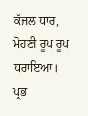ਕੱਜਲ ਧਾਰ, ਮੋਹਣੀ ਰੂਪ ਰੂਪ ਧਰਾਇਆ। ਪ੍ਰਭ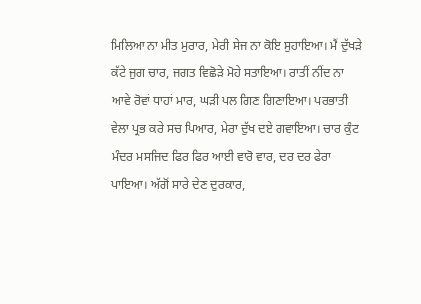ਮਿਲਿਆ ਨਾ ਮੀਤ ਮੁਰਾਰ, ਮੇਰੀ ਸੇਜ ਨਾ ਕੋਇ ਸੁਹਾਇਆ। ਮੈਂ ਦੁੱਖੜੇ ਕੱਟੇ ਜੁਗ ਚਾਰ, ਜਗਤ ਵਿਛੋੜੇ ਮੋਹੇ ਸਤਾਇਆ। ਰਾਤੀਂ ਨੀਂਦ ਨਾ ਆਵੇ ਰੋਵਾਂ ਧਾਹਾਂ ਮਾਰ, ਘੜੀ ਪਲ ਗਿਣ ਗਿਣਾਇਆ। ਪਰਭਾਤੀ ਵੇਲਾ ਪ੍ਰਭ ਕਰੇ ਸਚ ਪਿਆਰ, ਮੇਰਾ ਦੁੱਖ ਦਏ ਗਵਾਇਆ। ਚਾਰ ਕੁੰਟ ਮੰਦਰ ਮਸਜਿਦ ਫਿਰ ਫਿਰ ਆਈ ਵਾਰੋ ਵਾਰ, ਦਰ ਦਰ ਫੇਰਾ ਪਾਇਆ। ਅੱਗੋਂ ਸਾਰੇ ਦੇਣ ਦੁਰਕਾਰ,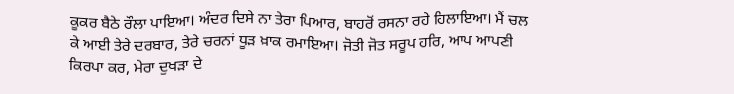ਕੂਕਰ ਬੈਠੇ ਰੌਲਾ ਪਾਇਆ। ਅੰਦਰ ਦਿਸੇ ਨਾ ਤੇਰਾ ਪਿਆਰ, ਬਾਹਰੋਂ ਰਸਨਾ ਰਹੇ ਹਿਲਾਇਆ। ਮੈਂ ਚਲ ਕੇ ਆਈ ਤੇਰੇ ਦਰਬਾਰ, ਤੇਰੇ ਚਰਨਾਂ ਧੂੜ ਖ਼ਾਕ ਰਮਾਇਆ। ਜੋਤੀ ਜੋਤ ਸਰੂਪ ਹਰਿ, ਆਪ ਆਪਣੀ ਕਿਰਪਾ ਕਰ, ਮੇਰਾ ਦੁਖੜਾ ਦੇ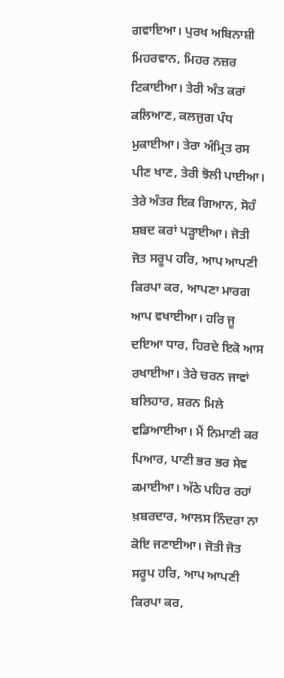ਗਵਾਇਆ। ਪੁਰਖ ਅਬਿਨਾਸ਼ੀ ਮਿਹਰਵਾਨ, ਮਿਹਰ ਨਜ਼ਰ ਟਿਕਾਈਆ। ਤੇਰੀ ਅੰਤ ਕਰਾਂ ਕਲਿਆਣ, ਕਲਜੁਗ ਪੰਧ ਮੁਕਾਈਆ। ਤੇਰਾ ਅੰਮ੍ਰਿਤ ਰਸ ਪੀਣ ਖਾਣ, ਤੇਰੀ ਝੋਲੀ ਪਾਈਆ। ਤੇਰੇ ਅੰਤਰ ਇਕ ਗਿਆਨ, ਸੋਹੰ ਸ਼ਬਦ ਕਰਾਂ ਪੜ੍ਹਾਈਆ। ਜੋਤੀ ਜੋਤ ਸਰੂਪ ਹਰਿ, ਆਪ ਆਪਣੀ ਕਿਰਪਾ ਕਰ, ਆਪਣਾ ਮਾਰਗ ਆਪ ਵਖਾਈਆ। ਹਰਿ ਜੂ ਦਇਆ ਧਾਰ, ਹਿਰਦੇ ਇਕੋ ਆਸ ਰਖਾਈਆ। ਤੇਰੇ ਚਰਨ ਜਾਵਾਂ ਬਲਿਹਾਰ, ਸ਼ਰਨ ਮਿਲੇ ਵਡਿਆਈਆ। ਮੈਂ ਨਿਮਾਣੀ ਕਰ ਪਿਆਰ, ਪਾਣੀ ਭਰ ਭਰ ਸੇਵ ਕਮਾਈਆ। ਅੱਠੇ ਪਹਿਰ ਰਹਾਂ ਖ਼ਬਰਦਾਰ, ਆਲਸ ਨਿੰਦਰਾ ਨਾ ਕੋਇ ਜਣਾਈਆ। ਜੋਤੀ ਜੋਤ ਸਰੂਪ ਹਰਿ, ਆਪ ਆਪਣੀ ਕਿਰਪਾ ਕਰ,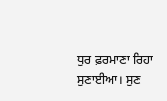ਧੁਰ ਫ਼ਰਮਾਣਾ ਰਿਹਾ ਸੁਣਾਈਆ। ਸੁਣ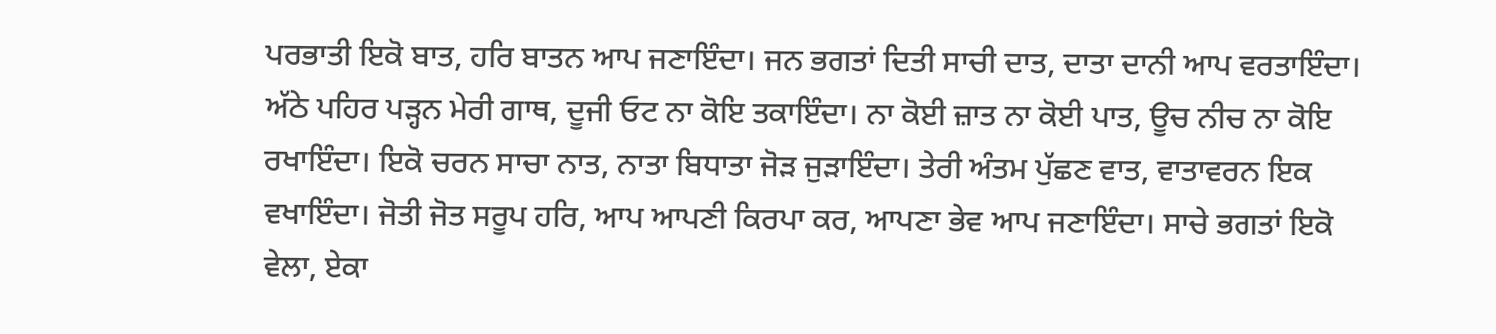ਪਰਭਾਤੀ ਇਕੋ ਬਾਤ, ਹਰਿ ਬਾਤਨ ਆਪ ਜਣਾਇੰਦਾ। ਜਨ ਭਗਤਾਂ ਦਿਤੀ ਸਾਚੀ ਦਾਤ, ਦਾਤਾ ਦਾਨੀ ਆਪ ਵਰਤਾਇੰਦਾ। ਅੱਠੇ ਪਹਿਰ ਪੜ੍ਹਨ ਮੇਰੀ ਗਾਥ, ਦੂਜੀ ਓਟ ਨਾ ਕੋਇ ਤਕਾਇੰਦਾ। ਨਾ ਕੋਈ ਜ਼ਾਤ ਨਾ ਕੋਈ ਪਾਤ, ਊਚ ਨੀਚ ਨਾ ਕੋਇ ਰਖਾਇੰਦਾ। ਇਕੋ ਚਰਨ ਸਾਚਾ ਨਾਤ, ਨਾਤਾ ਬਿਧਾਤਾ ਜੋੜ ਜੁੜਾਇੰਦਾ। ਤੇਰੀ ਅੰਤਮ ਪੁੱਛਣ ਵਾਤ, ਵਾਤਾਵਰਨ ਇਕ ਵਖਾਇੰਦਾ। ਜੋਤੀ ਜੋਤ ਸਰੂਪ ਹਰਿ, ਆਪ ਆਪਣੀ ਕਿਰਪਾ ਕਰ, ਆਪਣਾ ਭੇਵ ਆਪ ਜਣਾਇੰਦਾ। ਸਾਚੇ ਭਗਤਾਂ ਇਕੋ ਵੇਲਾ, ਏਕਾ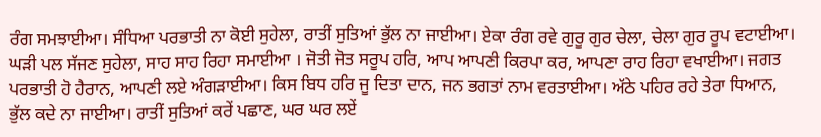ਰੰਗ ਸਮਝਾਈਆ। ਸੰਧਿਆ ਪਰਭਾਤੀ ਨਾ ਕੋਈ ਸੁਹੇਲਾ, ਰਾਤੀਂ ਸੁਤਿਆਂ ਭੁੱਲ ਨਾ ਜਾਈਆ। ਏਕਾ ਰੰਗ ਰਵੇ ਗੁਰੂ ਗੁਰ ਚੇਲਾ, ਚੇਲਾ ਗੁਰ ਰੂਪ ਵਟਾਈਆ। ਘੜੀ ਪਲ ਸੱਜਣ ਸੁਹੇਲਾ, ਸਾਹ ਸਾਹ ਰਿਹਾ ਸਮਾਈਆ । ਜੋਤੀ ਜੋਤ ਸਰੂਪ ਹਰਿ, ਆਪ ਆਪਣੀ ਕਿਰਪਾ ਕਰ, ਆਪਣਾ ਰਾਹ ਰਿਹਾ ਵਖਾਈਆ। ਜਗਤ ਪਰਭਾਤੀ ਹੋ ਹੈਰਾਨ, ਆਪਣੀ ਲਏ ਅੰਗੜਾਈਆ। ਕਿਸ ਬਿਧ ਹਰਿ ਜੂ ਦਿਤਾ ਦਾਨ, ਜਨ ਭਗਤਾਂ ਨਾਮ ਵਰਤਾਈਆ। ਅੱਠੇ ਪਹਿਰ ਰਹੇ ਤੇਰਾ ਧਿਆਨ, ਭੁੱਲ ਕਦੇ ਨਾ ਜਾਈਆ। ਰਾਤੀਂ ਸੁਤਿਆਂ ਕਰੇਂ ਪਛਾਣ, ਘਰ ਘਰ ਲਏਂ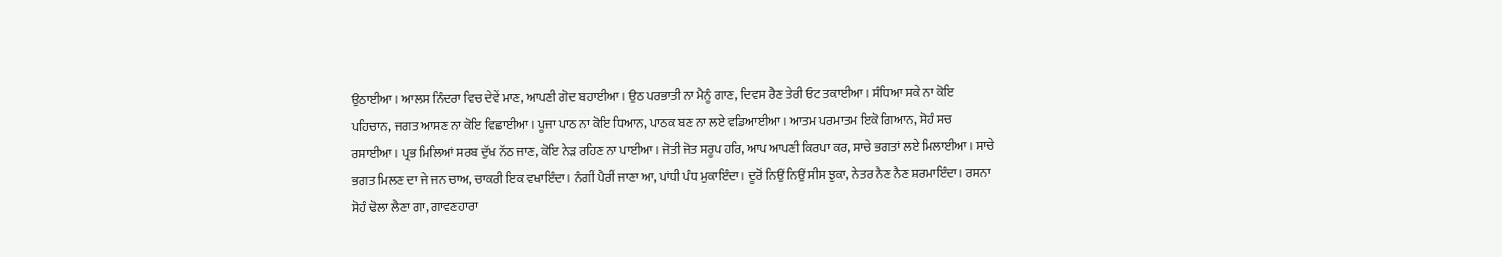ਉਠਾਈਆ। ਆਲਸ ਨਿੰਦਰਾ ਵਿਚ ਦੇਵੇਂ ਮਾਣ, ਆਪਣੀ ਗੋਦ ਬਹਾਈਆ। ਉਠ ਪਰਭਾਤੀ ਨਾ ਮੈਨੂੰ ਗਾਣ, ਦਿਵਸ ਰੈਣ ਤੇਰੀ ਓਟ ਤਕਾਈਆ। ਸੰਧਿਆ ਸਕੇ ਨਾ ਕੋਇ ਪਹਿਚਾਨ, ਜਗਤ ਆਸਣ ਨਾ ਕੋਇ ਵਿਛਾਈਆ। ਪੂਜਾ ਪਾਠ ਨਾ ਕੋਇ ਧਿਆਨ, ਪਾਠਕ ਬਣ ਨਾ ਲਏ ਵਡਿਆਈਆ। ਆਤਮ ਪਰਮਾਤਮ ਇਕੋ ਗਿਆਨ, ਸੋਹੰ ਸਚ ਰਸਾਈਆ। ਪ੍ਰਭ ਮਿਲਿਆਂ ਸਰਬ ਦੁੱਖ ਨੱਠ ਜਾਣ, ਕੋਇ ਨੇੜ ਰਹਿਣ ਨਾ ਪਾਈਆ। ਜੋਤੀ ਜੋਤ ਸਰੂਪ ਹਰਿ, ਆਪ ਆਪਣੀ ਕਿਰਪਾ ਕਰ, ਸਾਚੇ ਭਗਤਾਂ ਲਏ ਮਿਲਾਈਆ। ਸਾਚੇ ਭਗਤ ਮਿਲਣ ਦਾ ਜੇ ਜਨ ਚਾਅ, ਚਾਕਰੀ ਇਕ ਵਖਾਇੰਦਾ। ਨੰਗੀਂ ਪੈਰੀਂ ਜਾਣਾ ਆ, ਪਾਂਧੀ ਪੰਧ ਮੁਕਾਇੰਦਾ। ਦੂਰੋਂ ਨਿਉਂ ਨਿਉਂ ਸੀਸ ਝੁਕਾ, ਨੇਤਰ ਨੈਣ ਨੈਣ ਸ਼ਰਮਾਇੰਦਾ। ਰਸਨਾ ਸੋਹੰ ਢੋਲਾ ਲੈਣਾ ਗਾ, ਗਾਵਣਹਾਰਾ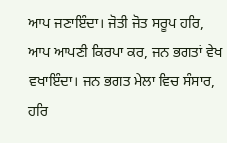ਆਪ ਜਣਾਇੰਦਾ। ਜੋਤੀ ਜੋਤ ਸਰੂਪ ਹਰਿ, ਆਪ ਆਪਣੀ ਕਿਰਪਾ ਕਰ, ਜਨ ਭਗਤਾਂ ਵੇਖ ਵਖਾਇੰਦਾ। ਜਨ ਭਗਤ ਮੇਲਾ ਵਿਚ ਸੰਸਾਰ, ਹਰਿ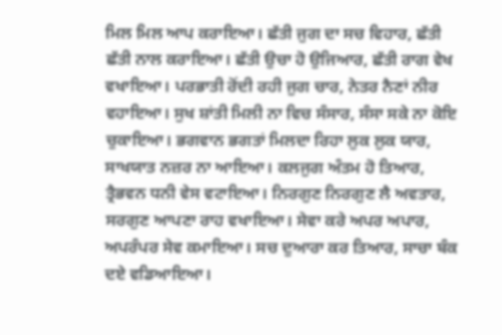ਮਿਲ ਮਿਲ ਆਪ ਕਰਾਇਆ। ਛੱਤੀ ਜੁਗ ਦਾ ਸਚ ਵਿਹਾਰ, ਛੱਤੀ ਛੱਤੀ ਨਾਲ ਕਰਾਇਆ। ਛੱਤੀ ਉਚਾ ਹੋ ਉਜਿਆਰ, ਛੱਤੀ ਰਾਗ ਵੇਖ ਵਖਾਇਆ। ਪਰਭਾਤੀ ਰੋਂਦੀ ਰਹੀ ਜੁਗ ਚਾਰ, ਨੇਤਰ ਨੈਣਾਂ ਨੀਰ ਵਹਾਇਆ। ਸੁਖ ਸ਼ਾਂਤੀ ਮਿਲੀ ਨਾ ਵਿਚ ਸੰਸਾਰ, ਸੰਸਾ ਸਕੇ ਨਾ ਕੋਇ ਚੁਕਾਇਆ। ਭਗਵਾਨ ਭਗਤਾਂ ਮਿਲਦਾ ਰਿਹਾ ਲੁਕ ਲੁਕ ਯਾਰ, ਸਾਖਯਾਤ ਨਜ਼ਰ ਨਾ ਆਇਆ। ਕਲਜੁਗ ਅੰਤਮ ਹੋ ਤਿਆਰ, ਤ੍ਰੈਭਵਨ ਧਨੀ ਵੇਸ ਵਟਾਇਆ। ਨਿਰਗੁਣ ਨਿਰਗੁਣ ਲੈ ਅਵਤਾਰ, ਸਰਗੁਣ ਆਪਣਾ ਰਾਹ ਵਖਾਇਆ। ਸੇਵਾ ਕਰੇ ਅਪਰ ਅਪਾਰ, ਅਪਰੰਪਰ ਸੇਵ ਕਮਾਇਆ। ਸਚ ਦੁਆਰਾ ਕਰ ਤਿਆਰ, ਸਾਚਾ ਬੰਕ ਦਏ ਵਡਿਆਇਆ।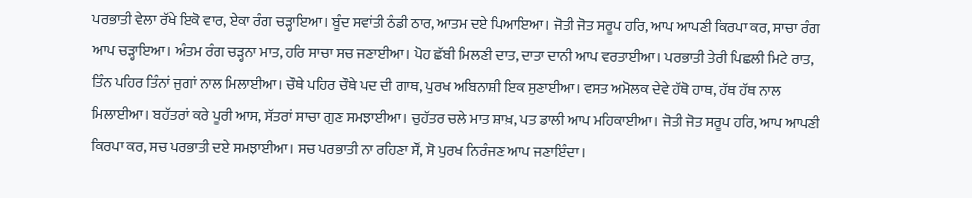ਪਰਭਾਤੀ ਵੇਲਾ ਰੱਖੇ ਇਕੋ ਵਾਰ, ਏਕਾ ਰੰਗ ਚੜ੍ਹਾਇਆ। ਬੂੰਦ ਸਵਾਂਤੀ ਠੰਡੀ ਠਾਰ, ਆਤਮ ਦਏ ਪਿਆਇਆ। ਜੋਤੀ ਜੋਤ ਸਰੂਪ ਹਰਿ, ਆਪ ਆਪਣੀ ਕਿਰਪਾ ਕਰ, ਸਾਚਾ ਰੰਗ ਆਪ ਚੜ੍ਹਾਇਆ। ਅੰਤਮ ਰੰਗ ਚੜ੍ਹਨਾ ਮਾਤ, ਹਰਿ ਸਾਚਾ ਸਚ ਜਣਾਈਆ। ਪੋਹ ਛੱਬੀ ਮਿਲਣੀ ਦਾਤ, ਦਾਤਾ ਦਾਨੀ ਆਪ ਵਰਤਾਈਆ। ਪਰਭਾਤੀ ਤੇਰੀ ਪਿਛਲੀ ਮਿਟੇ ਰਾਤ, ਤਿੰਨ ਪਹਿਰ ਤਿੰਨਾਂ ਜੁਗਾਂ ਨਾਲ ਮਿਲਾਈਆ। ਚੌਥੇ ਪਹਿਰ ਚੌਥੇ ਪਦ ਦੀ ਗਾਥ, ਪੁਰਖ ਅਬਿਨਾਸ਼ੀ ਇਕ ਸੁਣਾਈਆ। ਵਸਤ ਅਮੋਲਕ ਦੇਵੇ ਹੱਥੋ ਹਾਥ, ਹੱਥ ਹੱਥ ਨਾਲ ਮਿਲਾਈਆ। ਬਹੱਤਰਾਂ ਕਰੇ ਪੂਰੀ ਆਸ, ਸੱਤਰਾਂ ਸਾਚਾ ਗੁਣ ਸਮਝਾਈਆ। ਚੁਹੱਤਰ ਚਲੇ ਮਾਤ ਸ਼ਾਖ਼, ਪਤ ਡਾਲੀ ਆਪ ਮਹਿਕਾਈਆ। ਜੋਤੀ ਜੋਤ ਸਰੂਪ ਹਰਿ, ਆਪ ਆਪਣੀ ਕਿਰਪਾ ਕਰ, ਸਚ ਪਰਭਾਤੀ ਦਏ ਸਮਝਾਈਆ। ਸਚ ਪਰਭਾਤੀ ਨਾ ਰਹਿਣਾ ਸੌਂ, ਸੋ ਪੁਰਖ ਨਿਰੰਜਣ ਆਪ ਜਣਾਇੰਦਾ।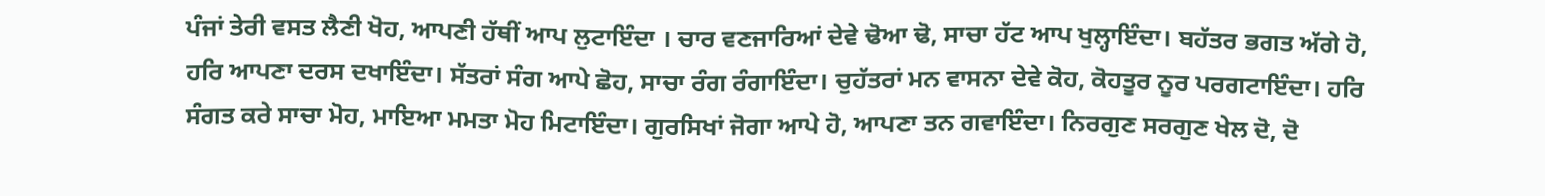ਪੰਜਾਂ ਤੇਰੀ ਵਸਤ ਲੈਣੀ ਖੋਹ, ਆਪਣੀ ਹੱਥੀਂ ਆਪ ਲੁਟਾਇੰਦਾ । ਚਾਰ ਵਣਜਾਰਿਆਂ ਦੇਵੇ ਢੋਆ ਢੋ, ਸਾਚਾ ਹੱਟ ਆਪ ਖੁਲ੍ਹਾਇੰਦਾ। ਬਹੱਤਰ ਭਗਤ ਅੱਗੇ ਹੋ, ਹਰਿ ਆਪਣਾ ਦਰਸ ਦਖਾਇੰਦਾ। ਸੱਤਰਾਂ ਸੰਗ ਆਪੇ ਛੋਹ, ਸਾਚਾ ਰੰਗ ਰੰਗਾਇੰਦਾ। ਚੁਹੱਤਰਾਂ ਮਨ ਵਾਸਨਾ ਦੇਵੇ ਕੋਹ, ਕੋਹਤੂਰ ਨੂਰ ਪਰਗਟਾਇੰਦਾ। ਹਰਿ ਸੰਗਤ ਕਰੇ ਸਾਚਾ ਮੋਹ, ਮਾਇਆ ਮਮਤਾ ਮੋਹ ਮਿਟਾਇੰਦਾ। ਗੁਰਸਿਖਾਂ ਜੋਗਾ ਆਪੇ ਹੋ, ਆਪਣਾ ਤਨ ਗਵਾਇੰਦਾ। ਨਿਰਗੁਣ ਸਰਗੁਣ ਖੇਲ ਦੋ, ਦੋ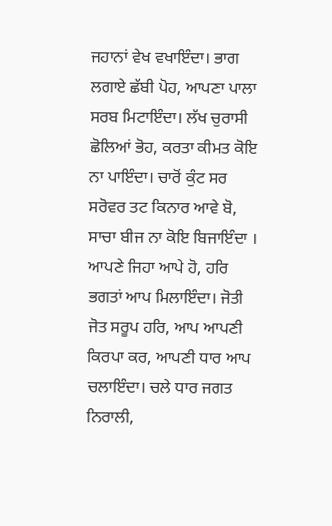ਜਹਾਨਾਂ ਵੇਖ ਵਖਾਇੰਦਾ। ਭਾਗ ਲਗਾਏ ਛੱਬੀ ਪੋਹ, ਆਪਣਾ ਪਾਲਾ ਸਰਬ ਮਿਟਾਇੰਦਾ। ਲੱਖ ਚੁਰਾਸੀ ਛੋਲਿਆਂ ਭੋਹ, ਕਰਤਾ ਕੀਮਤ ਕੋਇ ਨਾ ਪਾਇੰਦਾ। ਚਾਰੋਂ ਕੁੰਟ ਸਰ ਸਰੋਵਰ ਤਟ ਕਿਨਾਰ ਆਵੇ ਬੋ, ਸਾਚਾ ਬੀਜ ਨਾ ਕੋਇ ਬਿਜਾਇੰਦਾ । ਆਪਣੇ ਜਿਹਾ ਆਪੇ ਹੋ, ਹਰਿ ਭਗਤਾਂ ਆਪ ਮਿਲਾਇੰਦਾ। ਜੋਤੀ ਜੋਤ ਸਰੂਪ ਹਰਿ, ਆਪ ਆਪਣੀ ਕਿਰਪਾ ਕਰ, ਆਪਣੀ ਧਾਰ ਆਪ ਚਲਾਇੰਦਾ। ਚਲੇ ਧਾਰ ਜਗਤ ਨਿਰਾਲੀ,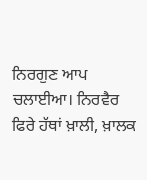ਨਿਰਗੁਣ ਆਪ ਚਲਾਈਆ। ਨਿਰਵੈਰ ਫਿਰੇ ਹੱਥਾਂ ਖ਼ਾਲੀ, ਖ਼ਾਲਕ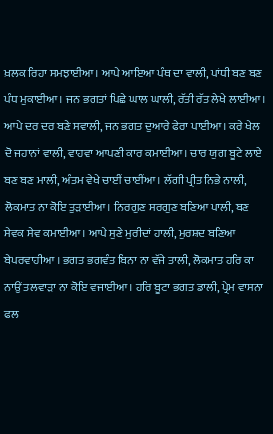ਖ਼ਲਕ ਰਿਹਾ ਸਮਝਾਈਆ। ਆਪੇ ਆਇਆ ਪੰਥ ਦਾ ਵਾਲੀ, ਪਾਂਧੀ ਬਣ ਬਣ ਪੰਧ ਮੁਕਾਈਆ। ਜਨ ਭਗਤਾਂ ਪਿਛੇ ਘਾਲ ਘਾਲੀ, ਰੱਤੀ ਰੱਤ ਲੇਖੇ ਲਾਈਆ। ਆਪੇ ਦਰ ਦਰ ਬਣੇ ਸਵਾਲੀ, ਜਨ ਭਗਤ ਦੁਆਰੇ ਫੇਰਾ ਪਾਈਆ। ਕਰੇ ਖੇਲ ਦੋ ਜਹਾਨਾਂ ਵਾਲੀ, ਵਾਹਵਾ ਆਪਣੀ ਕਾਰ ਕਮਾਈਆ। ਚਾਰ ਯੁਗ ਬੂਟੇ ਲਾਏ ਬਣ ਬਣ ਮਾਲੀ, ਅੰਤਮ ਵੇਖੇ ਚਾਈਂ ਚਾਈਂਆ। ਲੱਗੀ ਪ੍ਰੀਤ ਨਿਭੇ ਨਾਲੀ, ਲੋਕਮਾਤ ਨਾ ਕੋਇ ਤੁੜਾਈਆ। ਨਿਰਗੁਣ ਸਰਗੁਣ ਬਣਿਆ ਪਾਲੀ, ਬਣ ਸੇਵਕ ਸੇਵ ਕਮਾਈਆ। ਆਪੇ ਸੁਣੇ ਮੁਰੀਦਾਂ ਹਾਲੀ, ਮੁਰਸ਼ਦ ਬਣਿਆ ਬੇਪਰਵਾਹੀਆ । ਭਗਤ ਭਗਵੰਤ ਬਿਨਾ ਨਾ ਵੱਜੇ ਤਾਲੀ, ਲੋਕਮਾਤ ਹਰਿ ਕਾ ਨਾਉਂ ਤਲਵਾੜਾ ਨਾ ਕੋਇ ਵਜਾਈਆ। ਹਰਿ ਬੂਟਾ ਭਗਤ ਡਾਲੀ, ਪ੍ਰੇਮ ਵਾਸਨਾ ਫਲ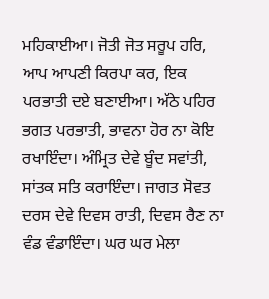ਮਹਿਕਾਈਆ। ਜੋਤੀ ਜੋਤ ਸਰੂਪ ਹਰਿ, ਆਪ ਆਪਣੀ ਕਿਰਪਾ ਕਰ, ਇਕ ਪਰਭਾਤੀ ਦਏ ਬਣਾਈਆ। ਅੱਠੇ ਪਹਿਰ ਭਗਤ ਪਰਭਾਤੀ, ਭਾਵਨਾ ਹੋਰ ਨਾ ਕੋਇ ਰਖਾਇੰਦਾ। ਅੰਮ੍ਰਿਤ ਦੇਵੇ ਬੂੰਦ ਸਵਾਂਤੀ, ਸਾਂਤਕ ਸਤਿ ਕਰਾਇੰਦਾ। ਜਾਗਤ ਸੋਵਤ ਦਰਸ ਦੇਵੇ ਦਿਵਸ ਰਾਤੀ, ਦਿਵਸ ਰੈਣ ਨਾ ਵੰਡ ਵੰਡਾਇੰਦਾ। ਘਰ ਘਰ ਮੇਲਾ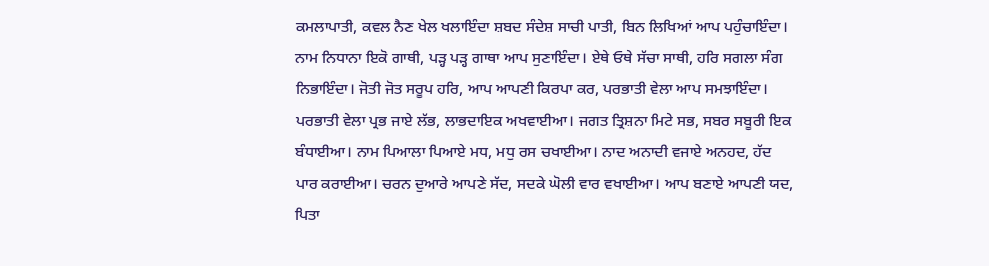ਕਮਲਾਪਾਤੀ, ਕਵਲ ਨੈਣ ਖੇਲ ਖਲਾਇੰਦਾ ਸ਼ਬਦ ਸੰਦੇਸ਼ ਸਾਚੀ ਪਾਤੀ, ਬਿਨ ਲਿਖਿਆਂ ਆਪ ਪਹੁੰਚਾਇੰਦਾ। ਨਾਮ ਨਿਧਾਨਾ ਇਕੋ ਗਾਥੀ, ਪੜ੍ਹ ਪੜ੍ਹ ਗਾਥਾ ਆਪ ਸੁਣਾਇੰਦਾ। ਏਥੇ ਓਥੇ ਸੱਚਾ ਸਾਥੀ, ਹਰਿ ਸਗਲਾ ਸੰਗ ਨਿਭਾਇੰਦਾ। ਜੋਤੀ ਜੋਤ ਸਰੂਪ ਹਰਿ, ਆਪ ਆਪਣੀ ਕਿਰਪਾ ਕਰ, ਪਰਭਾਤੀ ਵੇਲਾ ਆਪ ਸਮਝਾਇੰਦਾ। ਪਰਭਾਤੀ ਵੇਲਾ ਪ੍ਰਭ ਜਾਏ ਲੱਭ, ਲਾਭਦਾਇਕ ਅਖਵਾਈਆ। ਜਗਤ ਤ੍ਰਿਸ਼ਨਾ ਮਿਟੇ ਸਭ, ਸਬਰ ਸਬੂਰੀ ਇਕ ਬੰਧਾਈਆ। ਨਾਮ ਪਿਆਲਾ ਪਿਆਏ ਮਧ, ਮਧੁ ਰਸ ਚਖਾਈਆ। ਨਾਦ ਅਨਾਦੀ ਵਜਾਏ ਅਨਹਦ, ਹੱਦ ਪਾਰ ਕਰਾਈਆ। ਚਰਨ ਦੁਆਰੇ ਆਪਣੇ ਸੱਦ, ਸਦਕੇ ਘੋਲੀ ਵਾਰ ਵਖਾਈਆ। ਆਪ ਬਣਾਏ ਆਪਣੀ ਯਦ, ਪਿਤਾ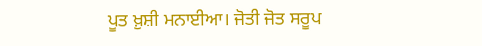ਪੂਤ ਖ਼ੁਸ਼ੀ ਮਨਾਈਆ। ਜੋਤੀ ਜੋਤ ਸਰੂਪ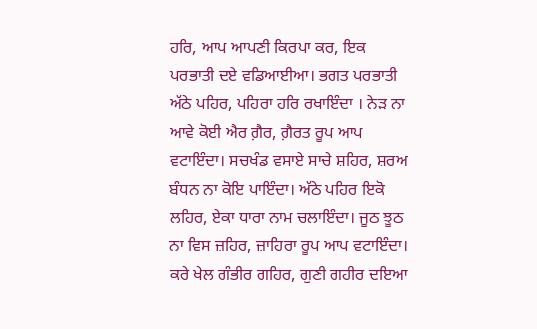ਹਰਿ, ਆਪ ਆਪਣੀ ਕਿਰਪਾ ਕਰ, ਇਕ ਪਰਭਾਤੀ ਦਏ ਵਡਿਆਈਆ। ਭਗਤ ਪਰਭਾਤੀ ਅੱਠੇ ਪਹਿਰ, ਪਹਿਰਾ ਹਰਿ ਰਖਾਇੰਦਾ । ਨੇੜ ਨਾ ਆਵੇ ਕੋਈ ਐਰ ਗ਼ੈਰ, ਗ਼ੈਰਤ ਰੂਪ ਆਪ ਵਟਾਇੰਦਾ। ਸਚਖੰਡ ਵਸਾਏ ਸਾਚੇ ਸ਼ਹਿਰ, ਸ਼ਰਅ ਬੰਧਨ ਨਾ ਕੋਇ ਪਾਇੰਦਾ। ਅੱਠੇ ਪਹਿਰ ਇਕੋ ਲਹਿਰ, ਏਕਾ ਧਾਰਾ ਨਾਮ ਚਲਾਇੰਦਾ। ਜੂਠ ਝੂਠ ਨਾ ਵਿਸ ਜ਼ਹਿਰ, ਜ਼ਾਹਿਰਾ ਰੂਪ ਆਪ ਵਟਾਇੰਦਾ। ਕਰੇ ਖੇਲ ਗੰਭੀਰ ਗਹਿਰ, ਗੁਣੀ ਗਹੀਰ ਦਇਆ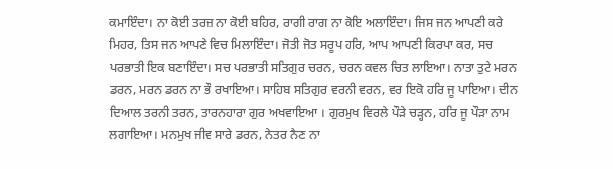ਕਮਾਇੰਦਾ। ਨਾ ਕੋਈ ਤਰਜ਼ ਨਾ ਕੋਈ ਬਹਿਰ, ਰਾਗੀ ਰਾਗ ਨਾ ਕੋਇ ਅਲਾਇੰਦਾ। ਜਿਸ ਜਨ ਆਪਣੀ ਕਰੇ ਮਿਹਰ, ਤਿਸ ਜਨ ਆਪਣੇ ਵਿਚ ਮਿਲਾਇੰਦਾ। ਜੋਤੀ ਜੋਤ ਸਰੂਪ ਹਰਿ, ਆਪ ਆਪਣੀ ਕਿਰਪਾ ਕਰ, ਸਚ ਪਰਭਾਤੀ ਇਕ ਬਣਾਇੰਦਾ। ਸਚ ਪਰਭਾਤੀ ਸਤਿਗੁਰ ਚਰਨ, ਚਰਨ ਕਵਲ ਚਿਤ ਲਾਇਆ। ਨਾਤਾ ਤੁਟੇ ਮਰਨ ਡਰਨ, ਮਰਨ ਡਰਨ ਨਾ ਭੌ ਰਖਾਇਆ। ਸਾਹਿਬ ਸਤਿਗੁਰ ਵਰਨੀ ਵਰਨ, ਵਰ ਇਕੋ ਹਰਿ ਜੂ ਪਾਇਆ। ਦੀਨ ਦਿਆਲ ਤਰਨੀ ਤਰਨ, ਤਾਰਨਹਾਰਾ ਗੁਰ ਅਖਵਾਇਆ । ਗੁਰਮੁਖ ਵਿਰਲੇ ਪੌੜੇ ਚੜ੍ਹਨ, ਹਰਿ ਜੂ ਪੌੜਾ ਨਾਮ ਲਗਾਇਆ। ਮਨਮੁਖ ਜੀਵ ਸਾਰੇ ਡਰਨ, ਨੇਤਰ ਨੈਣ ਨਾ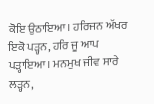ਕੋਇ ਉਠਾਇਆ। ਹਰਿਜਨ ਅੱਖਰ ਇਕੋ ਪੜ੍ਹਨ, ਹਰਿ ਜੂ ਆਪ ਪੜ੍ਹਾਇਆ। ਮਨਮੁਖ ਜੀਵ ਸਾਰੇ ਲੜ੍ਹਨ,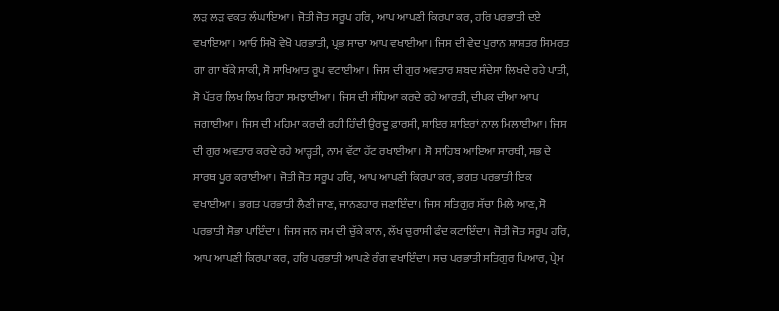ਲੜ ਲੜ ਵਕਤ ਲੰਘਾਇਆ। ਜੋਤੀ ਜੋਤ ਸਰੂਪ ਹਰਿ, ਆਪ ਆਪਣੀ ਕਿਰਪਾ ਕਰ, ਹਰਿ ਪਰਭਾਤੀ ਦਏ ਵਖਾਇਆ। ਆਓ ਸਿਖੋ ਵੇਖੋ ਪਰਭਾਤੀ, ਪ੍ਰਭ ਸਾਚਾ ਆਪ ਵਖਾਈਆ। ਜਿਸ ਦੀ ਵੇਦ ਪੁਰਾਨ ਸ਼ਾਸ਼ਤਰ ਸਿਮਰਤ ਗਾ ਗਾ ਥੱਕੇ ਸਾਕੀ, ਸੋ ਸਾਖਿਆਤ ਰੂਪ ਵਟਾਈਆ। ਜਿਸ ਦੀ ਗੁਰ ਅਵਤਾਰ ਸ਼ਬਦ ਸੰਦੇਸਾ ਲਿਖਦੇ ਰਹੇ ਪਾਤੀ, ਸੋ ਪੱਤਰ ਲਿਖ ਲਿਖ ਰਿਹਾ ਸਮਝਾਈਆ। ਜਿਸ ਦੀ ਸੰਧਿਆ ਕਰਦੇ ਰਹੇ ਆਰਤੀ, ਦੀਪਕ ਦੀਆ ਆਪ ਜਗਾਈਆ। ਜਿਸ ਦੀ ਮਹਿਮਾ ਕਰਦੀ ਰਹੀ ਹਿੰਦੀ ਉਰਦੂ ਫ਼ਾਰਸੀ, ਸ਼ਾਇਰ ਸ਼ਾਇਰਾਂ ਨਾਲ ਮਿਲਾਈਆ। ਜਿਸ ਦੀ ਗੁਰ ਅਵਤਾਰ ਕਰਦੇ ਰਹੇ ਆੜ੍ਹਤੀ, ਨਾਮ ਵੱਟਾ ਹੱਟ ਰਖਾਈਆ। ਸੋ ਸਾਹਿਬ ਆਇਆ ਸਾਰਥੀ, ਸਭ ਦੇ ਸਾਰਥ ਪੂਰ ਕਰਾਈਆ। ਜੋਤੀ ਜੋਤ ਸਰੂਪ ਹਰਿ, ਆਪ ਆਪਣੀ ਕਿਰਪਾ ਕਰ, ਭਗਤ ਪਰਭਾਤੀ ਇਕ ਵਖਾਈਆ। ਭਗਤ ਪਰਭਾਤੀ ਲੈਣੀ ਜਾਣ, ਜਾਨਣਹਾਰ ਜਣਾਇੰਦਾ। ਜਿਸ ਸਤਿਗੁਰ ਸੱਚਾ ਮਿਲੇ ਆਣ, ਸੋ ਪਰਭਾਤੀ ਸੋਭਾ ਪਾਇੰਦਾ । ਜਿਸ ਜਨ ਜਮ ਦੀ ਚੁੱਕੇ ਕਾਨ, ਲੱਖ ਚੁਰਾਸੀ ਫੰਦ ਕਟਾਇੰਦਾ। ਜੋਤੀ ਜੋਤ ਸਰੂਪ ਹਰਿ, ਆਪ ਆਪਣੀ ਕਿਰਪਾ ਕਰ, ਹਰਿ ਪਰਭਾਤੀ ਆਪਣੇ ਰੰਗ ਵਖਾਇੰਦਾ। ਸਚ ਪਰਭਾਤੀ ਸਤਿਗੁਰ ਪਿਆਰ, ਪ੍ਰੇਮ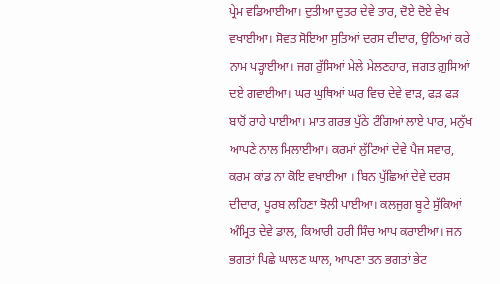ਪ੍ਰੇਮ ਵਡਿਆਈਆ। ਦੁਤੀਆ ਦੁਤਰ ਦੇਵੇ ਤਾਰ, ਦੋਏ ਦੋਏ ਵੇਖ ਵਖਾਈਆ। ਸੋਵਤ ਸੋਇਆ ਸੁਤਿਆਂ ਦਰਸ ਦੀਦਾਰ, ਉਠਿਆਂ ਕਰੇ ਨਾਮ ਪੜ੍ਹਾਈਆ। ਜਗ ਰੁੱਸਿਆਂ ਮੇਲੇ ਮੇਲਣਹਾਰ, ਜਗਤ ਗ਼ੁਸਿਆਂ ਦਏ ਗਵਾਈਆ। ਘਰ ਘੁਥਿਆਂ ਘਰ ਵਿਚ ਦੇਵੇ ਵਾੜ, ਫੜ ਫੜ ਬਾਹੋਂ ਰਾਹੇ ਪਾਈਆ। ਮਾਤ ਗਰਭ ਪੁੱਠੇ ਟੰਗਿਆਂ ਲਾਏ ਪਾਰ, ਮਨੁੱਖ ਆਪਣੇ ਨਾਲ ਮਿਲਾਈਆ। ਕਰਮਾਂ ਲੁੱਟਿਆਂ ਦੇਵੇ ਪੈਜ ਸਵਾਰ, ਕਰਮ ਕਾਂਡ ਨਾ ਕੋਇ ਵਖਾਈਆ । ਬਿਨ ਪੁੱਛਿਆਂ ਦੇਵੇ ਦਰਸ ਦੀਦਾਰ, ਪੂਰਬ ਲਹਿਣਾ ਝੋਲੀ ਪਾਈਆ। ਕਲਜੁਗ ਬੂਟੇ ਸੁੱਕਿਆਂ ਅੰਮ੍ਰਿਤ ਦੇਵੇ ਡਾਲ, ਕਿਆਰੀ ਹਰੀ ਸਿੰਚ ਆਪ ਕਰਾਈਆ। ਜਨ ਭਗਤਾਂ ਪਿਛੇ ਘਾਲਣ ਘਾਲ, ਆਪਣਾ ਤਨ ਭਗਤਾਂ ਭੇਟ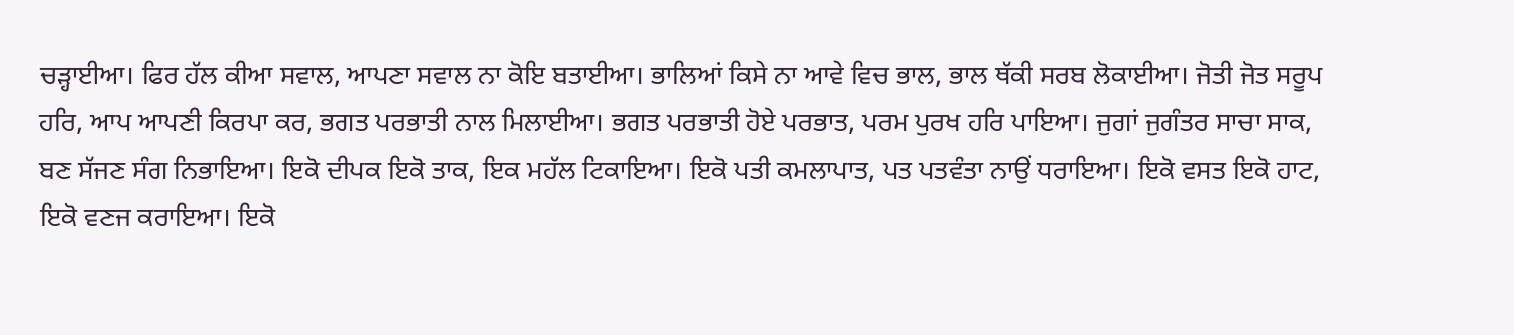ਚੜ੍ਹਾਈਆ। ਫਿਰ ਹੱਲ ਕੀਆ ਸਵਾਲ, ਆਪਣਾ ਸਵਾਲ ਨਾ ਕੋਇ ਬਤਾਈਆ। ਭਾਲਿਆਂ ਕਿਸੇ ਨਾ ਆਵੇ ਵਿਚ ਭਾਲ, ਭਾਲ ਥੱਕੀ ਸਰਬ ਲੋਕਾਈਆ। ਜੋਤੀ ਜੋਤ ਸਰੂਪ ਹਰਿ, ਆਪ ਆਪਣੀ ਕਿਰਪਾ ਕਰ, ਭਗਤ ਪਰਭਾਤੀ ਨਾਲ ਮਿਲਾਈਆ। ਭਗਤ ਪਰਭਾਤੀ ਹੋਏ ਪਰਭਾਤ, ਪਰਮ ਪੁਰਖ ਹਰਿ ਪਾਇਆ। ਜੁਗਾਂ ਜੁਗੰਤਰ ਸਾਚਾ ਸਾਕ, ਬਣ ਸੱਜਣ ਸੰਗ ਨਿਭਾਇਆ। ਇਕੋ ਦੀਪਕ ਇਕੋ ਤਾਕ, ਇਕ ਮਹੱਲ ਟਿਕਾਇਆ। ਇਕੋ ਪਤੀ ਕਮਲਾਪਾਤ, ਪਤ ਪਤਵੰਤਾ ਨਾਉਂ ਧਰਾਇਆ। ਇਕੋ ਵਸਤ ਇਕੋ ਹਾਟ, ਇਕੋ ਵਣਜ ਕਰਾਇਆ। ਇਕੋ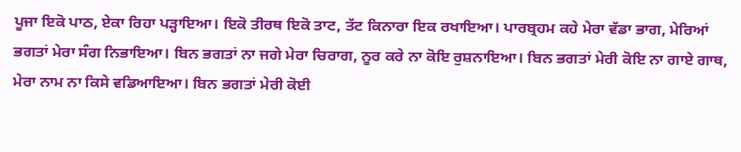ਪੂਜਾ ਇਕੋ ਪਾਠ, ਏਕਾ ਰਿਹਾ ਪੜ੍ਹਾਇਆ। ਇਕੋ ਤੀਰਥ ਇਕੋ ਤਾਟ, ਤੱਟ ਕਿਨਾਰਾ ਇਕ ਰਖਾਇਆ। ਪਾਰਬ੍ਰਹਮ ਕਹੇ ਮੇਰਾ ਵੱਡਾ ਭਾਗ, ਮੇਰਿਆਂ ਭਗਤਾਂ ਮੇਰਾ ਸੰਗ ਨਿਭਾਇਆ। ਬਿਨ ਭਗਤਾਂ ਨਾ ਜਗੇ ਮੇਰਾ ਚਿਰਾਗ, ਨੂਰ ਕਰੇ ਨਾ ਕੋਇ ਰੁਸ਼ਨਾਇਆ। ਬਿਨ ਭਗਤਾਂ ਮੇਰੀ ਕੋਇ ਨਾ ਗਾਏ ਗਾਥ, ਮੇਰਾ ਨਾਮ ਨਾ ਕਿਸੇ ਵਡਿਆਇਆ। ਬਿਨ ਭਗਤਾਂ ਮੇਰੀ ਕੋਈ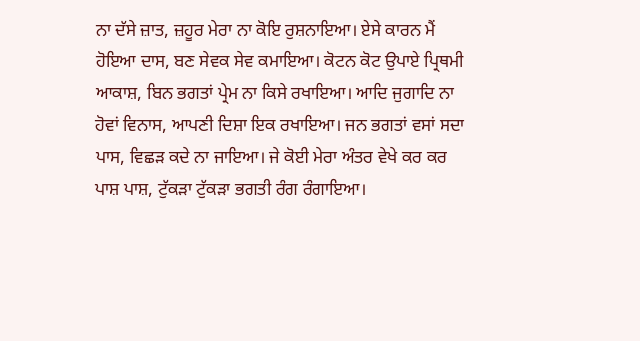ਨਾ ਦੱਸੇ ਜ਼ਾਤ, ਜ਼ਹੂਰ ਮੇਰਾ ਨਾ ਕੋਇ ਰੁਸ਼ਨਾਇਆ। ਏਸੇ ਕਾਰਨ ਮੈਂ ਹੋਇਆ ਦਾਸ, ਬਣ ਸੇਵਕ ਸੇਵ ਕਮਾਇਆ। ਕੋਟਨ ਕੋਟ ਉਪਾਏ ਪ੍ਰਿਥਮੀ ਆਕਾਸ਼, ਬਿਨ ਭਗਤਾਂ ਪ੍ਰੇਮ ਨਾ ਕਿਸੇ ਰਖਾਇਆ। ਆਦਿ ਜੁਗਾਦਿ ਨਾ ਹੋਵਾਂ ਵਿਨਾਸ, ਆਪਣੀ ਦਿਸ਼ਾ ਇਕ ਰਖਾਇਆ। ਜਨ ਭਗਤਾਂ ਵਸਾਂ ਸਦਾ ਪਾਸ, ਵਿਛੜ ਕਦੇ ਨਾ ਜਾਇਆ। ਜੇ ਕੋਈ ਮੇਰਾ ਅੰਤਰ ਵੇਖੇ ਕਰ ਕਰ ਪਾਸ਼ ਪਾਸ਼, ਟੁੱਕੜਾ ਟੁੱਕੜਾ ਭਗਤੀ ਰੰਗ ਰੰਗਾਇਆ।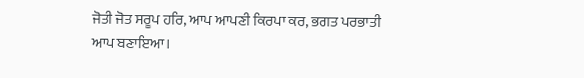ਜੋਤੀ ਜੋਤ ਸਰੂਪ ਹਰਿ, ਆਪ ਆਪਣੀ ਕਿਰਪਾ ਕਰ, ਭਗਤ ਪਰਭਾਤੀ ਆਪ ਬਣਾਇਆ।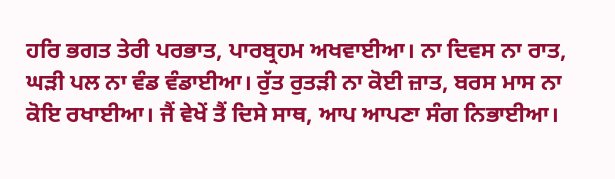ਹਰਿ ਭਗਤ ਤੇਰੀ ਪਰਭਾਤ, ਪਾਰਬ੍ਰਹਮ ਅਖਵਾਈਆ। ਨਾ ਦਿਵਸ ਨਾ ਰਾਤ, ਘੜੀ ਪਲ ਨਾ ਵੰਡ ਵੰਡਾਈਆ। ਰੁੱਤ ਰੁਤੜੀ ਨਾ ਕੋਈ ਜ਼ਾਤ, ਬਰਸ ਮਾਸ ਨਾ ਕੋਇ ਰਖਾਈਆ। ਜੈਂ ਵੇਖੇਂ ਤੈਂ ਦਿਸੇ ਸਾਥ, ਆਪ ਆਪਣਾ ਸੰਗ ਨਿਭਾਈਆ।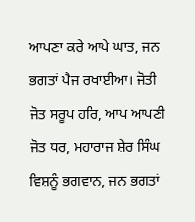ਆਪਣਾ ਕਰੇ ਆਪੇ ਘਾਤ, ਜਨ ਭਗਤਾਂ ਪੈਜ ਰਖਾਈਆ। ਜੋਤੀ ਜੋਤ ਸਰੂਪ ਹਰਿ, ਆਪ ਆਪਣੀ ਜੋਤ ਧਰ, ਮਹਾਰਾਜ ਸ਼ੇਰ ਸਿੰਘ ਵਿਸ਼ਨੂੰ ਭਗਵਾਨ, ਜਨ ਭਗਤਾਂ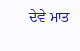ਦੇਵੇ ਮਾਤ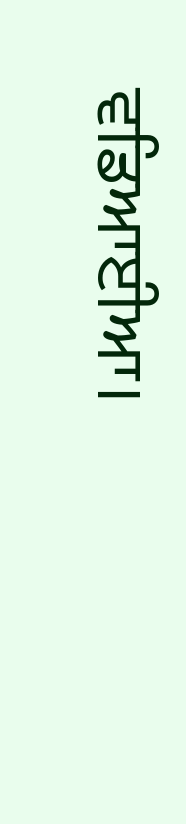ਵਡਿਆਈਆ।